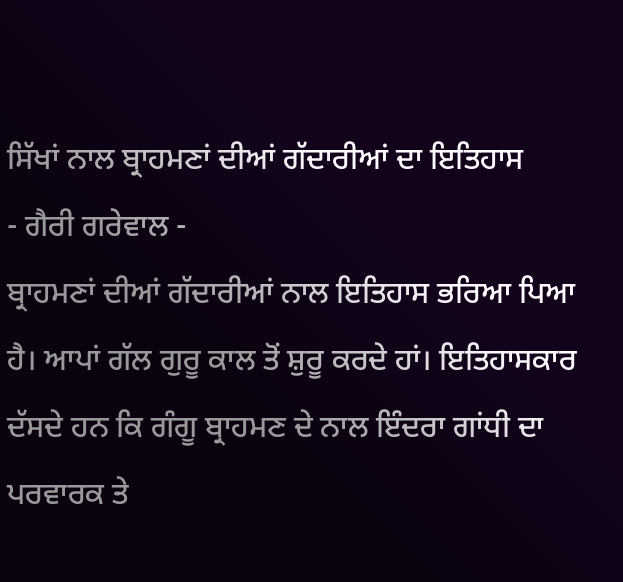ਸਿੱਖਾਂ ਨਾਲ ਬ੍ਰਾਹਮਣਾਂ ਦੀਆਂ ਗੱਦਾਰੀਆਂ ਦਾ ਇਤਿਹਾਸ
- ਗੈਰੀ ਗਰੇਵਾਲ -
ਬ੍ਰਾਹਮਣਾਂ ਦੀਆਂ ਗੱਦਾਰੀਆਂ ਨਾਲ ਇਤਿਹਾਸ ਭਰਿਆ ਪਿਆ ਹੈ। ਆਪਾਂ ਗੱਲ ਗੁਰੂ ਕਾਲ ਤੋਂ ਸ਼ੁਰੂ ਕਰਦੇ ਹਾਂ। ਇਤਿਹਾਸਕਾਰ ਦੱਸਦੇ ਹਨ ਕਿ ਗੰਗੂ ਬ੍ਰਾਹਮਣ ਦੇ ਨਾਲ ਇੰਦਰਾ ਗਾਂਧੀ ਦਾ ਪਰਵਾਰਕ ਤੇ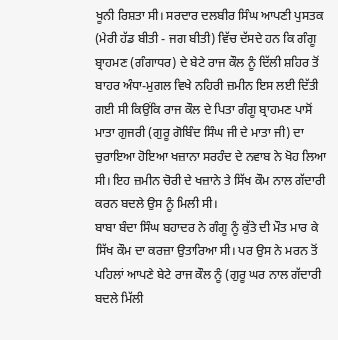ਖੂਨੀ ਰਿਸ਼ਤਾ ਸੀ। ਸਰਦਾਰ ਦਲਬੀਰ ਸਿੰਘ ਆਪਣੀ ਪੁਸਤਕ (ਮੇਰੀ ਹੱਡ ਬੀਤੀ - ਜਗ ਬੀਤੀ) ਵਿੱਚ ਦੱਸਦੇ ਹਨ ਕਿ ਗੰਗੂ ਬ੍ਰਾਹਮਣ (ਗੰਗਾਧਰ) ਦੇ ਬੇਟੇ ਰਾਜ ਕੌਲ ਨੂੰ ਦਿੱਲੀ ਸ਼ਹਿਰ ਤੋਂ ਬਾਹਰ ਅੰਧਾ-ਮੁਗਲ ਵਿਖੇ ਨਹਿਰੀ ਜ਼ਮੀਨ ਇਸ ਲਈ ਦਿੱਤੀ ਗਈ ਸੀ ਕਿਉਂਕਿ ਰਾਜ ਕੌਲ ਦੇ ਪਿਤਾ ਗੰਗੂ ਬ੍ਰਾਹਮਣ ਪਾਸੋਂ ਮਾਤਾ ਗੁਜਰੀ (ਗੁਰੂ ਗੋਬਿੰਦ ਸਿੰਘ ਜੀ ਦੇ ਮਾਤਾ ਜੀ) ਦਾ ਚੁਰਾਇਆ ਹੋਇਆ ਖਜ਼ਾਨਾ ਸਰਹੰਦ ਦੇ ਨਵਾਬ ਨੇ ਖੋਹ ਲਿਆ ਸੀ। ਇਹ ਜ਼ਮੀਨ ਚੋਰੀ ਦੇ ਖਜ਼ਾਨੇ ਤੇ ਸਿੱਖ ਕੌਮ ਨਾਲ ਗੱਦਾਰੀ ਕਰਨ ਬਦਲੇ ਉਸ ਨੂੰ ਮਿਲੀ ਸੀ।
ਬਾਬਾ ਬੰਦਾ ਸਿੰਘ ਬਹਾਦਰ ਨੇ ਗੰਗੂ ਨੂੰ ਕੁੱਤੇ ਦੀ ਮੌਤ ਮਾਰ ਕੇ ਸਿੱਖ ਕੌਮ ਦਾ ਕਰਜ਼ਾ ਉਤਾਰਿਆ ਸੀ। ਪਰ ਉਸ ਨੇ ਮਰਨ ਤੋਂ ਪਹਿਲਾਂ ਆਪਣੇ ਬੇਟੇ ਰਾਜ ਕੌਲ ਨੂੰ (ਗੁਰੂ ਘਰ ਨਾਲ ਗੱਦਾਰੀ ਬਦਲੇ ਮਿੱਲੀ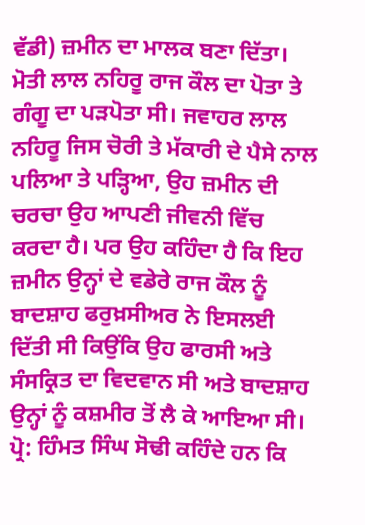ਵੱਡੀ) ਜ਼ਮੀਨ ਦਾ ਮਾਲਕ ਬਣਾ ਦਿੱਤਾ। ਮੋਤੀ ਲਾਲ ਨਹਿਰੂ ਰਾਜ ਕੌਲ ਦਾ ਪੋਤਾ ਤੇ ਗੰਗੂ ਦਾ ਪੜਪੋਤਾ ਸੀ। ਜਵਾਹਰ ਲਾਲ ਨਹਿਰੂ ਜਿਸ ਚੋਰੀ ਤੇ ਮੱਕਾਰੀ ਦੇ ਪੈਸੇ ਨਾਲ ਪਲਿਆ ਤੇ ਪੜ੍ਹਿਆ, ਉਹ ਜ਼ਮੀਨ ਦੀ ਚਰਚਾ ਉਹ ਆਪਣੀ ਜੀਵਨੀ ਵਿੱਚ ਕਰਦਾ ਹੈ। ਪਰ ਉਹ ਕਹਿੰਦਾ ਹੈ ਕਿ ਇਹ ਜ਼ਮੀਨ ਉਨ੍ਹਾਂ ਦੇ ਵਡੇਰੇ ਰਾਜ ਕੌਲ ਨੂੰ ਬਾਦਸ਼ਾਹ ਫਰੁਖ਼ਸੀਅਰ ਨੇ ਇਸਲਈ ਦਿੱਤੀ ਸੀ ਕਿਉਂਕਿ ਉਹ ਫਾਰਸੀ ਅਤੇ ਸੰਸਕ੍ਰਿਤ ਦਾ ਵਿਦਵਾਨ ਸੀ ਅਤੇ ਬਾਦਸ਼ਾਹ ਉਨ੍ਹਾਂ ਨੂੰ ਕਸ਼ਮੀਰ ਤੋਂ ਲੈ ਕੇ ਆਇਆ ਸੀ।
ਪ੍ਰੋ: ਹਿੰਮਤ ਸਿੰਘ ਸੋਢੀ ਕਹਿੰਦੇ ਹਨ ਕਿ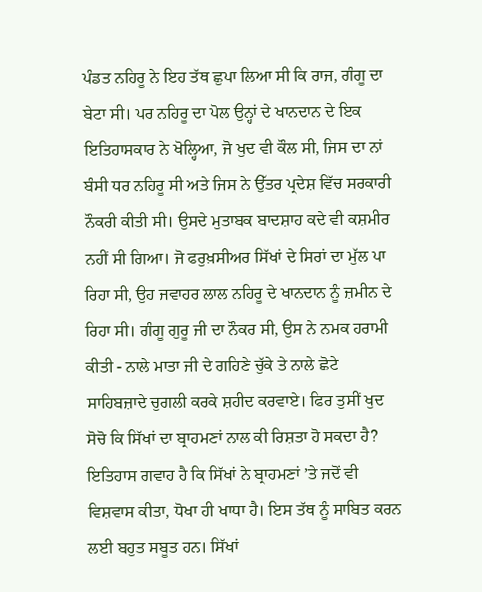ਪੰਡਤ ਨਹਿਰੂ ਨੇ ਇਹ ਤੱਥ ਛੁਪਾ ਲਿਆ ਸੀ ਕਿ ਰਾਜ, ਗੰਗੂ ਦਾ ਬੇਟਾ ਸੀ। ਪਰ ਨਹਿਰੂ ਦਾ ਪੋਲ ਉਨ੍ਹਾਂ ਦੇ ਖਾਨਦਾਨ ਦੇ ਇਕ ਇਤਿਹਾਸਕਾਰ ਨੇ ਖੋਲ੍ਹਿਆ, ਜੋ ਖੁਦ ਵੀ ਕੌਲ ਸੀ, ਜਿਸ ਦਾ ਨਾਂ ਬੰਸੀ ਧਰ ਨਹਿਰੂ ਸੀ ਅਤੇ ਜਿਸ ਨੇ ਉੱਤਰ ਪ੍ਰਦੇਸ਼ ਵਿੱਚ ਸਰਕਾਰੀ ਨੌਕਰੀ ਕੀਤੀ ਸੀ। ਉਸਦੇ ਮੁਤਾਬਕ ਬਾਦਸ਼ਾਹ ਕਦੇ ਵੀ ਕਸ਼ਮੀਰ ਨਹੀਂ ਸੀ ਗਿਆ। ਜੋ ਫਰੁਖ਼ਸੀਅਰ ਸਿੱਖਾਂ ਦੇ ਸਿਰਾਂ ਦਾ ਮੁੱਲ ਪਾ ਰਿਹਾ ਸੀ, ਉਹ ਜਵਾਹਰ ਲਾਲ ਨਹਿਰੂ ਦੇ ਖਾਨਦਾਨ ਨੂੰ ਜ਼ਮੀਨ ਦੇ ਰਿਹਾ ਸੀ। ਗੰਗੂ ਗੁਰੂ ਜੀ ਦਾ ਨੌਕਰ ਸੀ, ਉਸ ਨੇ ਨਮਕ ਹਰਾਮੀ ਕੀਤੀ - ਨਾਲੇ ਮਾਤਾ ਜੀ ਦੇ ਗਹਿਣੇ ਚੁੱਕੇ ਤੇ ਨਾਲੇ ਛੋਟੇ ਸਾਹਿਬਜ਼ਾਦੇ ਚੁਗਲੀ ਕਰਕੇ ਸ਼ਹੀਦ ਕਰਵਾਏ। ਫਿਰ ਤੁਸੀਂ ਖੁਦ ਸੋਚੋ ਕਿ ਸਿੱਖਾਂ ਦਾ ਬ੍ਰਾਹਮਣਾਂ ਨਾਲ ਕੀ ਰਿਸ਼ਤਾ ਹੋ ਸਕਦਾ ਹੈ?
ਇਤਿਹਾਸ ਗਵਾਹ ਹੈ ਕਿ ਸਿੱਖਾਂ ਨੇ ਬ੍ਰਾਹਮਣਾਂ ’ਤੇ ਜਦੋਂ ਵੀ ਵਿਸ਼ਵਾਸ ਕੀਤਾ, ਧੋਖਾ ਹੀ ਖਾਧਾ ਹੈ। ਇਸ ਤੱਥ ਨੂੰ ਸਾਬਿਤ ਕਰਨ ਲਈ ਬਹੁਤ ਸਬੂਤ ਹਨ। ਸਿੱਖਾਂ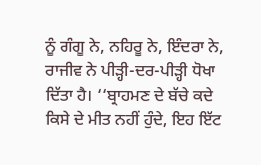ਨੂੰ ਗੰਗੂ ਨੇ, ਨਹਿਰੂ ਨੇ, ਇੰਦਰਾ ਨੇ, ਰਾਜੀਵ ਨੇ ਪੀੜ੍ਹੀ-ਦਰ-ਪੀੜ੍ਹੀ ਧੋਖਾ ਦਿੱਤਾ ਹੈ। ‘‘ਬ੍ਰਾਹਮਣ ਦੇ ਬੱਚੇ ਕਦੇ ਕਿਸੇ ਦੇ ਮੀਤ ਨਹੀਂ ਹੁੰਦੇ, ਇਹ ਇੱਟ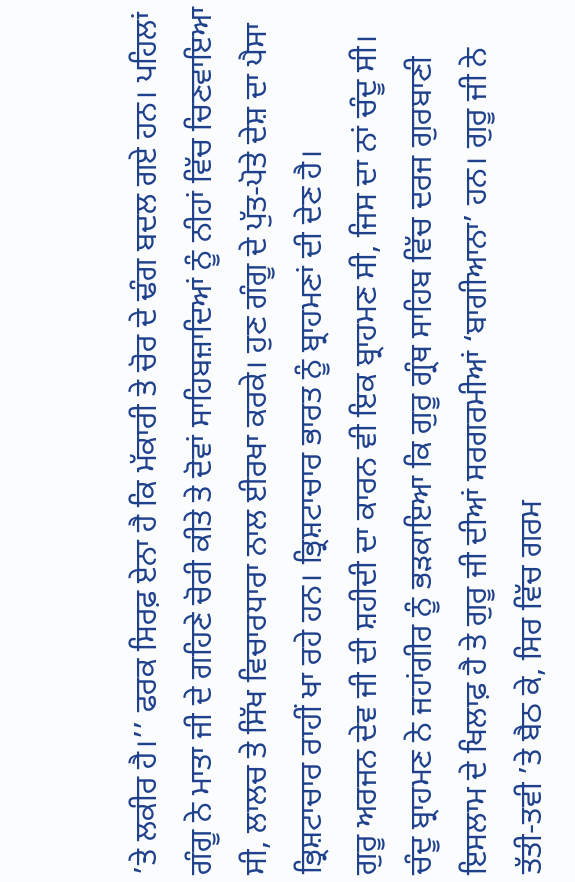’ਤੇ ਲਕੀਰ ਹੈ।’’ ਫਰਕ ਸਿਰਫ਼ ਏਨਾ ਹੈ ਕਿ ਮੱਕਾਰੀ ਤੇ ਚੋਰ ਦੇ ਢੰਗ ਬਦਲ ਗਏ ਹਨ। ਪਹਿਲਾਂ ਗੰਗੂ ਨੇ ਮਾਤਾ ਜੀ ਦੇ ਗਹਿਣੇ ਚੋਰੀ ਕੀਤੇ ਤੇ ਦੋਵਾਂ ਸਾਹਿਬਜ਼ਾਦਿਆਂ ਨੂੰ ਨੀਹਾਂ ਵਿੱਚ ਚਿਣਵਾਇਆ ਸੀ, ਲਾਲਚ ਤੇ ਸਿੱਖ ਵਿਚਾਰਧਾਰਾ ਨਾਲ ਈਰਖਾ ਕਰਕੇ। ਹੁਣ ਗੰਗੂ ਦੇ ਪੁੱਤ-ਪੋਤੇ ਦੇਸ਼ ਦਾ ਪੈਸਾ ਭ੍ਰਿਸ਼ਟਾਚਾਰ ਰਾਹੀਂ ਖਾ ਰਹੇ ਹਨ। ਭ੍ਰਿਸ਼ਟਾਚਾਰ ਭਾਰਤ ਨੂੰ ਬ੍ਰਾਹਮਣਾਂ ਦੀ ਦੇਣ ਹੈ।
ਗੁਰੂ ਅਰਜਨ ਦੇਵ ਜੀ ਦੀ ਸ਼ਹੀਦੀ ਦਾ ਕਾਰਨ ਵੀ ਇਕ ਬ੍ਰਾਹਮਣ ਸੀ, ਜਿਸ ਦਾ ਨਾਂ ਚੰਦੂ ਸੀ। ਚੰਦੂ ਬ੍ਰਾਹਮਣ ਨੇ ਜਹਾਂਗੀਰ ਨੂੰ ਭੜਕਾਇਆ ਕਿ ਗੁਰੂ ਗ੍ਰੰਥ ਸਾਹਿਬ ਵਿੱਚ ਦਰਜ ਗੁਰਬਾਣੀ ਇਸਲਾਮ ਦੇ ਖਿਲਾਫ਼ ਹੈ ਤੇ ਗੁਰੂ ਜੀ ਦੀਆਂ ਸਰਗਰਮੀਆਂ ‘ਬਾਗੀਆਨਾ’ ਹਨ। ਗੁਰੂ ਜੀ ਨੇ ਤੱਤੀ-ਤਵੀ ’ਤੇ ਬੈਠ ਕੇ, ਸਿਰ ਵਿੱਚ ਗਰਮ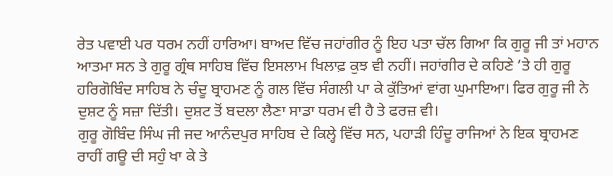ਰੇਤ ਪਵਾਈ ਪਰ ਧਰਮ ਨਹੀਂ ਹਾਰਿਆ। ਬਾਅਦ ਵਿੱਚ ਜਹਾਂਗੀਰ ਨੂੰ ਇਹ ਪਤਾ ਚੱਲ ਗਿਆ ਕਿ ਗੁਰੂ ਜੀ ਤਾਂ ਮਹਾਨ ਆਤਮਾ ਸਨ ਤੇ ਗੁਰੂ ਗ੍ਰੰਥ ਸਾਹਿਬ ਵਿੱਚ ਇਸਲਾਮ ਖਿਲਾਫ਼ ਕੁਝ ਵੀ ਨਹੀਂ। ਜਹਾਂਗੀਰ ਦੇ ਕਹਿਣੇ ’ਤੇ ਹੀ ਗੁਰੂ ਹਰਿਗੋਬਿੰਦ ਸਾਹਿਬ ਨੇ ਚੰਦੂ ਬ੍ਰਾਹਮਣ ਨੂੰ ਗਲ ਵਿੱਚ ਸੰਗਲੀ ਪਾ ਕੇ ਕੁੱਤਿਆਂ ਵਾਂਗ ਘੁਮਾਇਆ। ਫਿਰ ਗੁਰੂ ਜੀ ਨੇ ਦੁਸ਼ਟ ਨੂੰ ਸਜ਼ਾ ਦਿੱਤੀ। ਦੁਸ਼ਟ ਤੋਂ ਬਦਲਾ ਲੈਣਾ ਸਾਡਾ ਧਰਮ ਵੀ ਹੈ ਤੇ ਫਰਜ਼ ਵੀ।
ਗੁਰੂ ਗੋਬਿੰਦ ਸਿੰਘ ਜੀ ਜਦ ਆਨੰਦਪੁਰ ਸਾਹਿਬ ਦੇ ਕਿਲ੍ਹੇ ਵਿੱਚ ਸਨ, ਪਹਾੜੀ ਹਿੰਦੂ ਰਾਜਿਆਂ ਨੇ ਇਕ ਬ੍ਰਾਹਮਣ ਰਾਹੀਂ ਗਊ ਦੀ ਸਹੁੰ ਖਾ ਕੇ ਤੇ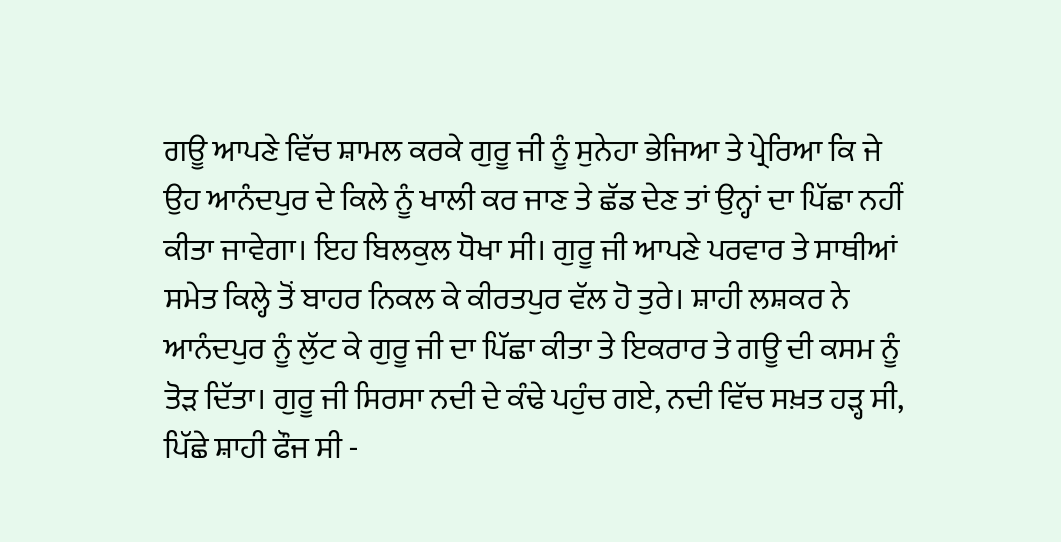ਗਊ ਆਪਣੇ ਵਿੱਚ ਸ਼ਾਮਲ ਕਰਕੇ ਗੁਰੂ ਜੀ ਨੂੰ ਸੁਨੇਹਾ ਭੇਜਿਆ ਤੇ ਪ੍ਰੇਰਿਆ ਕਿ ਜੇ ਉਹ ਆਨੰਦਪੁਰ ਦੇ ਕਿਲੇ ਨੂੰ ਖਾਲੀ ਕਰ ਜਾਣ ਤੇ ਛੱਡ ਦੇਣ ਤਾਂ ਉਨ੍ਹਾਂ ਦਾ ਪਿੱਛਾ ਨਹੀਂ ਕੀਤਾ ਜਾਵੇਗਾ। ਇਹ ਬਿਲਕੁਲ ਧੋਖਾ ਸੀ। ਗੁਰੂ ਜੀ ਆਪਣੇ ਪਰਵਾਰ ਤੇ ਸਾਥੀਆਂ ਸਮੇਤ ਕਿਲ੍ਹੇ ਤੋਂ ਬਾਹਰ ਨਿਕਲ ਕੇ ਕੀਰਤਪੁਰ ਵੱਲ ਹੋ ਤੁਰੇ। ਸ਼ਾਹੀ ਲਸ਼ਕਰ ਨੇ ਆਨੰਦਪੁਰ ਨੂੰ ਲੁੱਟ ਕੇ ਗੁਰੂ ਜੀ ਦਾ ਪਿੱਛਾ ਕੀਤਾ ਤੇ ਇਕਰਾਰ ਤੇ ਗਊ ਦੀ ਕਸਮ ਨੂੰ ਤੋੜ ਦਿੱਤਾ। ਗੁਰੂ ਜੀ ਸਿਰਸਾ ਨਦੀ ਦੇ ਕੰਢੇ ਪਹੁੰਚ ਗਏ, ਨਦੀ ਵਿੱਚ ਸਖ਼ਤ ਹੜ੍ਹ ਸੀ, ਪਿੱਛੇ ਸ਼ਾਹੀ ਫੌਜ ਸੀ -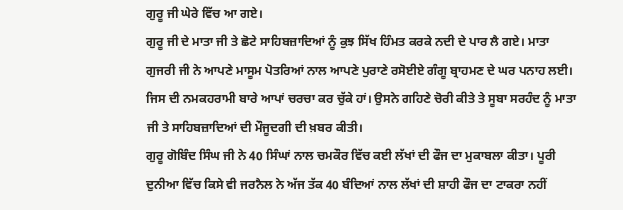ਗੁਰੂ ਜੀ ਘੇਰੇ ਵਿੱਚ ਆ ਗਏ।
ਗੁਰੂ ਜੀ ਦੇ ਮਾਤਾ ਜੀ ਤੇ ਛੋਟੇ ਸਾਹਿਬਜ਼ਾਦਿਆਂ ਨੂੰ ਕੁਝ ਸਿੱਖ ਹਿੰਮਤ ਕਰਕੇ ਨਦੀ ਦੇ ਪਾਰ ਲੈ ਗਏ। ਮਾਤਾ ਗੁਜਰੀ ਜੀ ਨੇ ਆਪਣੇ ਮਾਸੂਮ ਪੋਤਰਿਆਂ ਨਾਲ ਆਪਣੇ ਪੁਰਾਣੇ ਰਸੋਈਏ ਗੰਗੂ ਬ੍ਰਾਹਮਣ ਦੇ ਘਰ ਪਨਾਹ ਲਈ। ਜਿਸ ਦੀ ਨਮਕਹਰਾਮੀ ਬਾਰੇ ਆਪਾਂ ਚਰਚਾ ਕਰ ਚੁੱਕੇ ਹਾਂ। ਉਸਨੇ ਗਹਿਣੇ ਚੋਰੀ ਕੀਤੇ ਤੇ ਸੂਬਾ ਸਰਹੰਦ ਨੂੰ ਮਾਤਾ ਜੀ ਤੇ ਸਾਹਿਬਜ਼ਾਦਿਆਂ ਦੀ ਮੌਜੂਦਗੀ ਦੀ ਖ਼ਬਰ ਕੀਤੀ।
ਗੁਰੂ ਗੋਬਿੰਦ ਸਿੰਘ ਜੀ ਨੇ 40 ਸਿੰਘਾਂ ਨਾਲ ਚਮਕੌਰ ਵਿੱਚ ਕਈ ਲੱਖਾਂ ਦੀ ਫੌਜ ਦਾ ਮੁਕਾਬਲਾ ਕੀਤਾ। ਪੂਰੀ ਦੁਨੀਆ ਵਿੱਚ ਕਿਸੇ ਵੀ ਜਰਨੈਲ ਨੇ ਅੱਜ ਤੱਕ 40 ਬੰਦਿਆਂ ਨਾਲ ਲੱਖਾਂ ਦੀ ਸ਼ਾਹੀ ਫੌਜ ਦਾ ਟਾਕਰਾ ਨਹੀਂ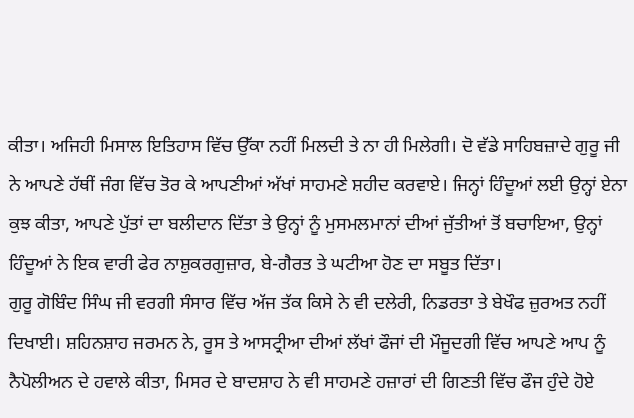ਕੀਤਾ। ਅਜਿਹੀ ਮਿਸਾਲ ਇਤਿਹਾਸ ਵਿੱਚ ਉੱਕਾ ਨਹੀਂ ਮਿਲਦੀ ਤੇ ਨਾ ਹੀ ਮਿਲੇਗੀ। ਦੋ ਵੱਡੇ ਸਾਹਿਬਜ਼ਾਦੇ ਗੁਰੂ ਜੀ ਨੇ ਆਪਣੇ ਹੱਥੀਂ ਜੰਗ ਵਿੱਚ ਤੋਰ ਕੇ ਆਪਣੀਆਂ ਅੱਖਾਂ ਸਾਹਮਣੇ ਸ਼ਹੀਦ ਕਰਵਾਏ। ਜਿਨ੍ਹਾਂ ਹਿੰਦੂਆਂ ਲਈ ਉਨ੍ਹਾਂ ਏਨਾ ਕੁਝ ਕੀਤਾ, ਆਪਣੇ ਪੁੱਤਾਂ ਦਾ ਬਲੀਦਾਨ ਦਿੱਤਾ ਤੇ ਉਨ੍ਹਾਂ ਨੂੰ ਮੁਸਮਲਮਾਨਾਂ ਦੀਆਂ ਜੁੱਤੀਆਂ ਤੋਂ ਬਚਾਇਆ, ਉਨ੍ਹਾਂ ਹਿੰਦੂਆਂ ਨੇ ਇਕ ਵਾਰੀ ਫੇਰ ਨਾਸ਼ੁਕਰਗੁਜ਼ਾਰ, ਬੇ-ਗੈਰਤ ਤੇ ਘਟੀਆ ਹੋਣ ਦਾ ਸਬੂਤ ਦਿੱਤਾ।
ਗੁਰੂ ਗੋਬਿੰਦ ਸਿੰਘ ਜੀ ਵਰਗੀ ਸੰਸਾਰ ਵਿੱਚ ਅੱਜ ਤੱਕ ਕਿਸੇ ਨੇ ਵੀ ਦਲੇਰੀ, ਨਿਡਰਤਾ ਤੇ ਬੇਖੌਫ ਜ਼ੁਰਅਤ ਨਹੀਂ ਦਿਖਾਈ। ਸ਼ਹਿਨਸ਼ਾਹ ਜਰਮਨ ਨੇ, ਰੂਸ ਤੇ ਆਸਟ੍ਰੀਆ ਦੀਆਂ ਲੱਖਾਂ ਫੌਜਾਂ ਦੀ ਮੌਜੂਦਗੀ ਵਿੱਚ ਆਪਣੇ ਆਪ ਨੂੰ ਨੈਪੋਲੀਅਨ ਦੇ ਹਵਾਲੇ ਕੀਤਾ, ਮਿਸਰ ਦੇ ਬਾਦਸ਼ਾਹ ਨੇ ਵੀ ਸਾਹਮਣੇ ਹਜ਼ਾਰਾਂ ਦੀ ਗਿਣਤੀ ਵਿੱਚ ਫੌਜ ਹੁੰਦੇ ਹੋਏ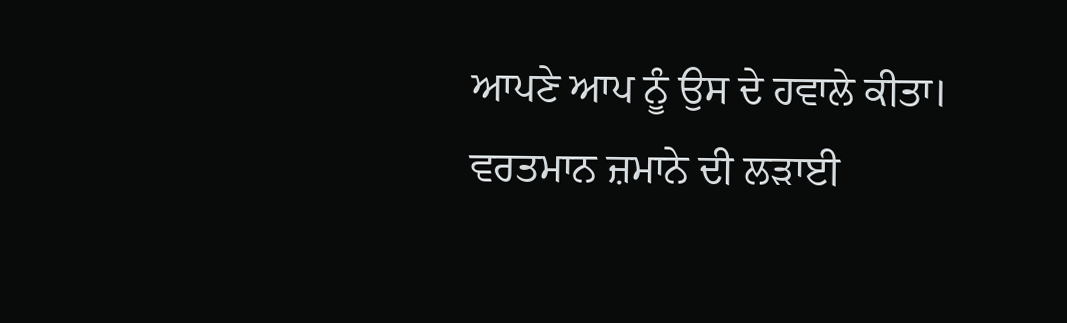ਆਪਣੇ ਆਪ ਨੂੰ ਉਸ ਦੇ ਹਵਾਲੇ ਕੀਤਾ। ਵਰਤਮਾਨ ਜ਼ਮਾਨੇ ਦੀ ਲੜਾਈ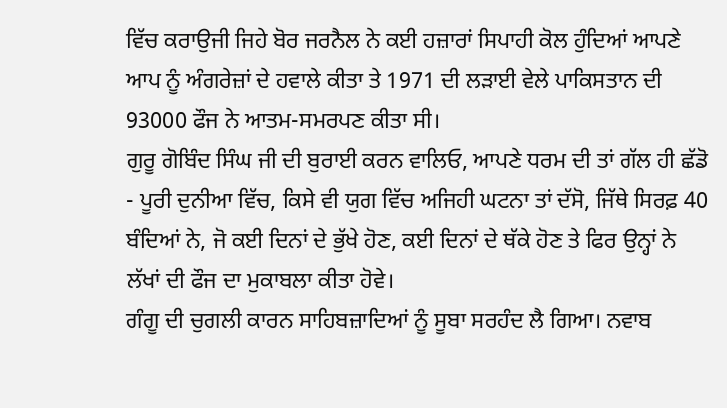ਵਿੱਚ ਕਰਾਉਜੀ ਜਿਹੇ ਬੋਰ ਜਰਨੈਲ ਨੇ ਕਈ ਹਜ਼ਾਰਾਂ ਸਿਪਾਹੀ ਕੋਲ ਹੁੰਦਿਆਂ ਆਪਣੇ ਆਪ ਨੂੰ ਅੰਗਰੇਜ਼ਾਂ ਦੇ ਹਵਾਲੇ ਕੀਤਾ ਤੇ 1971 ਦੀ ਲੜਾਈ ਵੇਲੇ ਪਾਕਿਸਤਾਨ ਦੀ 93000 ਫੌਜ ਨੇ ਆਤਮ-ਸਮਰਪਣ ਕੀਤਾ ਸੀ।
ਗੁਰੂ ਗੋਬਿੰਦ ਸਿੰਘ ਜੀ ਦੀ ਬੁਰਾਈ ਕਰਨ ਵਾਲਿਓ, ਆਪਣੇ ਧਰਮ ਦੀ ਤਾਂ ਗੱਲ ਹੀ ਛੱਡੋ - ਪੂਰੀ ਦੁਨੀਆ ਵਿੱਚ, ਕਿਸੇ ਵੀ ਯੁਗ ਵਿੱਚ ਅਜਿਹੀ ਘਟਨਾ ਤਾਂ ਦੱਸੋ, ਜਿੱਥੇ ਸਿਰਫ਼ 40 ਬੰਦਿਆਂ ਨੇ, ਜੋ ਕਈ ਦਿਨਾਂ ਦੇ ਭੁੱਖੇ ਹੋਣ, ਕਈ ਦਿਨਾਂ ਦੇ ਥੱਕੇ ਹੋਣ ਤੇ ਫਿਰ ਉਨ੍ਹਾਂ ਨੇ ਲੱਖਾਂ ਦੀ ਫੌਜ ਦਾ ਮੁਕਾਬਲਾ ਕੀਤਾ ਹੋਵੇ।
ਗੰਗੂ ਦੀ ਚੁਗਲੀ ਕਾਰਨ ਸਾਹਿਬਜ਼ਾਦਿਆਂ ਨੂੰ ਸੂਬਾ ਸਰਹੰਦ ਲੈ ਗਿਆ। ਨਵਾਬ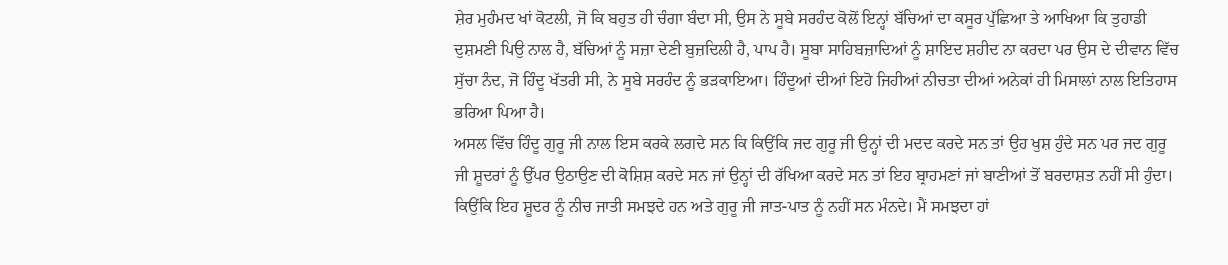ਸ਼ੇਰ ਮੁਹੰਮਦ ਖਾਂ ਕੋਟਲੀ, ਜੋ ਕਿ ਬਹੁਤ ਹੀ ਚੰਗਾ ਬੰਦਾ ਸੀ, ਉਸ ਨੇ ਸੂਬੇ ਸਰਹੰਦ ਕੋਲੋਂ ਇਨ੍ਹਾਂ ਬੱਚਿਆਂ ਦਾ ਕਸੂਰ ਪੁੱਛਿਆ ਤੇ ਆਖਿਆ ਕਿ ਤੁਹਾਡੀ ਦੁਸ਼ਮਣੀ ਪਿਉ ਨਾਲ ਹੈ, ਬੱਚਿਆਂ ਨੂੰ ਸਜ਼ਾ ਦੇਣੀ ਬੁਜ਼ਦਿਲੀ ਹੈ, ਪਾਪ ਹੈ। ਸੂਬਾ ਸਾਹਿਬਜ਼ਾਦਿਆਂ ਨੂੰ ਸ਼ਾਇਦ ਸ਼ਹੀਦ ਨਾ ਕਰਦਾ ਪਰ ਉਸ ਦੇ ਦੀਵਾਨ ਵਿੱਚ ਸੁੱਚਾ ਨੰਦ, ਜੋ ਹਿੰਦੂ ਖੱਤਰੀ ਸੀ, ਨੇ ਸੂਬੇ ਸਰਹੰਦ ਨੂੰ ਭੜਕਾਇਆ। ਹਿੰਦੂਆਂ ਦੀਆਂ ਇਹੋ ਜਿਹੀਆਂ ਨੀਚਤਾ ਦੀਆਂ ਅਨੇਕਾਂ ਹੀ ਮਿਸਾਲਾਂ ਨਾਲ ਇਤਿਹਾਸ ਭਰਿਆ ਪਿਆ ਹੈ।
ਅਸਲ ਵਿੱਚ ਹਿੰਦੂ ਗੁਰੂ ਜੀ ਨਾਲ ਇਸ ਕਰਕੇ ਲਗਦੇ ਸਨ ਕਿ ਕਿਉਂਕਿ ਜਦ ਗੁਰੂ ਜੀ ਉਨ੍ਹਾਂ ਦੀ ਮਦਦ ਕਰਦੇ ਸਨ ਤਾਂ ਉਹ ਖੁਸ਼ ਹੁੰਦੇ ਸਨ ਪਰ ਜਦ ਗੁਰੂ ਜੀ ਸ਼ੂਦਰਾਂ ਨੂੰ ਉੱਪਰ ਉਠਾਉਣ ਦੀ ਕੋਸ਼ਿਸ਼ ਕਰਦੇ ਸਨ ਜਾਂ ਉਨ੍ਹਾਂ ਦੀ ਰੱਖਿਆ ਕਰਦੇ ਸਨ ਤਾਂ ਇਹ ਬ੍ਰਾਹਮਣਾਂ ਜਾਂ ਬਾਣੀਆਂ ਤੋਂ ਬਰਦਾਸ਼ਤ ਨਹੀਂ ਸੀ ਹੁੰਦਾ। ਕਿਉਂਕਿ ਇਹ ਸ਼ੂਦਰ ਨੂੰ ਨੀਚ ਜਾਤੀ ਸਮਝਦੇ ਹਨ ਅਤੇ ਗੁਰੂ ਜੀ ਜਾਤ-ਪਾਤ ਨੂੰ ਨਹੀਂ ਸਨ ਮੰਨਦੇ। ਮੈਂ ਸਮਝਦਾ ਹਾਂ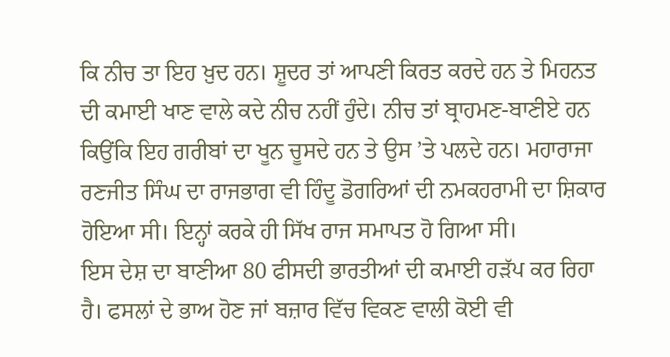ਕਿ ਨੀਚ ਤਾ ਇਹ ਖ਼ੁਦ ਹਨ। ਸ਼ੂਦਰ ਤਾਂ ਆਪਣੀ ਕਿਰਤ ਕਰਦੇ ਹਨ ਤੇ ਮਿਹਨਤ ਦੀ ਕਮਾਈ ਖਾਣ ਵਾਲੇ ਕਦੇ ਨੀਚ ਨਹੀਂ ਹੁੰਦੇ। ਨੀਚ ਤਾਂ ਬ੍ਰਾਹਮਣ-ਬਾਣੀਏ ਹਨ ਕਿਉਂਕਿ ਇਹ ਗਰੀਬਾਂ ਦਾ ਖੂਨ ਚੂਸਦੇ ਹਨ ਤੇ ਉਸ ’ਤੇ ਪਲਦੇ ਹਨ। ਮਹਾਰਾਜਾ ਰਣਜੀਤ ਸਿੰਘ ਦਾ ਰਾਜਭਾਗ ਵੀ ਹਿੰਦੂ ਡੋਗਰਿਆਂ ਦੀ ਨਮਕਹਰਾਮੀ ਦਾ ਸ਼ਿਕਾਰ ਹੋਇਆ ਸੀ। ਇਨ੍ਹਾਂ ਕਰਕੇ ਹੀ ਸਿੱਖ ਰਾਜ ਸਮਾਪਤ ਹੋ ਗਿਆ ਸੀ।
ਇਸ ਦੇਸ਼ ਦਾ ਬਾਣੀਆ 80 ਫੀਸਦੀ ਭਾਰਤੀਆਂ ਦੀ ਕਮਾਈ ਹੜੱਪ ਕਰ ਰਿਹਾ ਹੈ। ਫਸਲਾਂ ਦੇ ਭਾਅ ਹੋਣ ਜਾਂ ਬਜ਼ਾਰ ਵਿੱਚ ਵਿਕਣ ਵਾਲੀ ਕੋਈ ਵੀ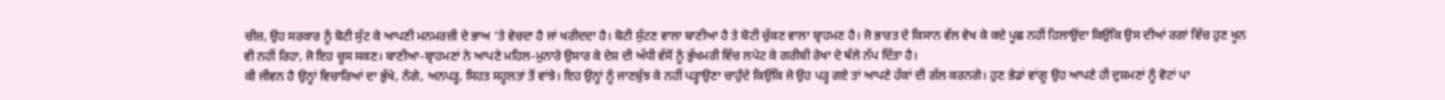ਚੀਜ਼, ਉਹ ਸਰਕਾਰ ਨੂੰ ਬੋਟੀ ਸੁੱਟ ਕੇ ਆਪਣੀ ਮਨਮਰਜ਼ੀ ਦੇ ਭਾਅ ’ਤੇ ਵੇਚਦਾ ਹੈ ਜਾਂ ਖਰੀਦਦਾ ਹੈ। ਬੋਟੀ ਸੁੱਟਣ ਵਾਲਾ ਬਾਣੀਆ ਹੈ ਤੇ ਬੋਟੀ ਚੁੱਕਣ ਵਾਲਾ ਬ੍ਰਾਹਮਣ ਹੈ। ਜੋ ਭਾਰਤ ਦੇ ਕਿਸਾਨ ਵੱਲ ਵੇਖ ਕੇ ਕਦੇ ਪੂਛ ਨਹੀਂ ਹਿਲਾਉਂਦਾ ਕਿਉਂਕਿ ਉਸ ਦੀਆਂ ਰਗਾਂ ਵਿੱਚ ਹੁਣ ਖੂਨ ਵੀ ਨਹੀਂ ਰਿਹਾ, ਜੋ ਇਹ ਚੂਸ ਸਕਣ। ਬਾਣੀਆ-ਬ੍ਰਾਹਮਣਾਂ ਨੇ ਆਪਣੇ ਮਹਿਲ-ਮੁਨਾਰੇ ਉਸਾਰ ਕੇ ਦੇਸ਼ ਦੀ ਅੱਧੀ ਵੱਸੋਂ ਨੂੰ ਭੁੱਖਮਰੀ ਵਿੱਚ ਲਪੇਟ ਕੇ ਗਰੀਬੀ ਰੇਖਾ ਦੇ ਥੱਲੇ ਨੱਪ ਦਿੱਤਾ ਹੈ।
ਕੀ ਜੀਵਨ ਹੈ ਉਨ੍ਹਾਂ ਵਿਚਾਰਿਆਂ ਦਾ ਭੁੱਖੇ, ਨੰਗੇ, ਅਨਪੜ੍ਹ, ਸਿਹਤ ਸਹੂਲਤਾਂ ਤੋਂ ਵਾਂਝੇ। ਇਹ ਉਨ੍ਹਾਂ ਨੂੰ ਜਾਣਬੁੱਝ ਕੇ ਨਹੀਂ ਪੜ੍ਹਾਉਣਾ ਚਾਹੁੰਦੇ ਕਿਉਂਕਿ ਜੇ ਉਹ ਪੜ੍ਹ ਗਏ ਤਾਂ ਆਪਣੇ ਹੱਕਾਂ ਦੀ ਗੱਲ ਕਰਨਗੇ। ਹੁਣ ਭੇਡਾਂ ਵਾਂਗੂ ਉਹ ਆਪਣੇ ਹੀ ਦੁਸ਼ਮਣਾਂ ਨੂੰ ਵੋਟਾਂ ਪਾ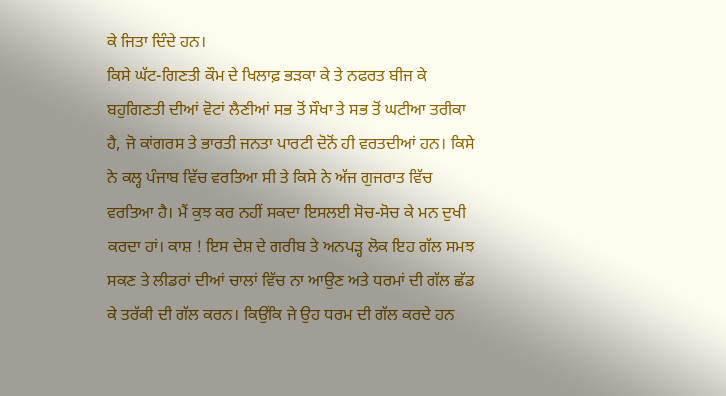ਕੇ ਜਿਤਾ ਦਿੰਦੇ ਹਨ।
ਕਿਸੇ ਘੱਟ-ਗਿਣਤੀ ਕੌਮ ਦੇ ਖਿਲਾਫ਼ ਭੜਕਾ ਕੇ ਤੇ ਨਫਰਤ ਬੀਜ ਕੇ ਬਹੁਗਿਣਤੀ ਦੀਆਂ ਵੋਟਾਂ ਲੈਣੀਆਂ ਸਭ ਤੋਂ ਸੌਖਾ ਤੇ ਸਭ ਤੋਂ ਘਟੀਆ ਤਰੀਕਾ ਹੈ, ਜੋ ਕਾਂਗਰਸ ਤੇ ਭਾਰਤੀ ਜਨਤਾ ਪਾਰਟੀ ਦੋਨੋਂ ਹੀ ਵਰਤਦੀਆਂ ਹਨ। ਕਿਸੇ ਨੇ ਕਲ੍ਹ ਪੰਜਾਬ ਵਿੱਚ ਵਰਤਿਆ ਸੀ ਤੇ ਕਿਸੇ ਨੇ ਅੱਜ ਗੁਜਰਾਤ ਵਿੱਚ ਵਰਤਿਆ ਹੈ। ਮੈਂ ਕੁਝ ਕਰ ਨਹੀਂ ਸਕਦਾ ਇਸਲਈ ਸੋਚ-ਸੋਚ ਕੇ ਮਨ ਦੁਖੀ ਕਰਦਾ ਹਾਂ। ਕਾਸ਼ ! ਇਸ ਦੇਸ਼ ਦੇ ਗਰੀਬ ਤੇ ਅਨਪੜ੍ਹ ਲੋਕ ਇਹ ਗੱਲ ਸਮਝ ਸਕਣ ਤੇ ਲੀਡਰਾਂ ਦੀਆਂ ਚਾਲਾਂ ਵਿੱਚ ਨਾ ਆਉਣ ਅਤੇ ਧਰਮਾਂ ਦੀ ਗੱਲ ਛੱਡ ਕੇ ਤਰੱਕੀ ਦੀ ਗੱਲ ਕਰਨ। ਕਿਉਂਕਿ ਜੇ ਉਹ ਧਰਮ ਦੀ ਗੱਲ ਕਰਦੇ ਹਨ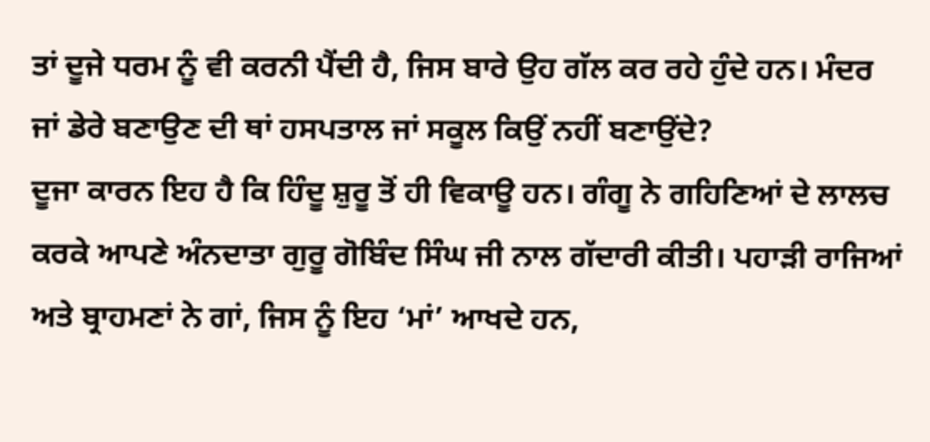ਤਾਂ ਦੂਜੇ ਧਰਮ ਨੂੰ ਵੀ ਕਰਨੀ ਪੈਂਦੀ ਹੈ, ਜਿਸ ਬਾਰੇ ਉਹ ਗੱਲ ਕਰ ਰਹੇ ਹੁੰਦੇ ਹਨ। ਮੰਦਰ ਜਾਂ ਡੇਰੇ ਬਣਾਉਣ ਦੀ ਥਾਂ ਹਸਪਤਾਲ ਜਾਂ ਸਕੂਲ ਕਿਉਂ ਨਹੀਂ ਬਣਾਉਂਦੇ?
ਦੂਜਾ ਕਾਰਨ ਇਹ ਹੈ ਕਿ ਹਿੰਦੂ ਸ਼ੁਰੂ ਤੋਂ ਹੀ ਵਿਕਾਊ ਹਨ। ਗੰਗੂ ਨੇ ਗਹਿਣਿਆਂ ਦੇ ਲਾਲਚ ਕਰਕੇ ਆਪਣੇ ਅੰਨਦਾਤਾ ਗੁਰੂ ਗੋਬਿੰਦ ਸਿੰਘ ਜੀ ਨਾਲ ਗੱਦਾਰੀ ਕੀਤੀ। ਪਹਾੜੀ ਰਾਜਿਆਂ ਅਤੇ ਬ੍ਰਾਹਮਣਾਂ ਨੇ ਗਾਂ, ਜਿਸ ਨੂੰ ਇਹ ‘ਮਾਂ’ ਆਖਦੇ ਹਨ,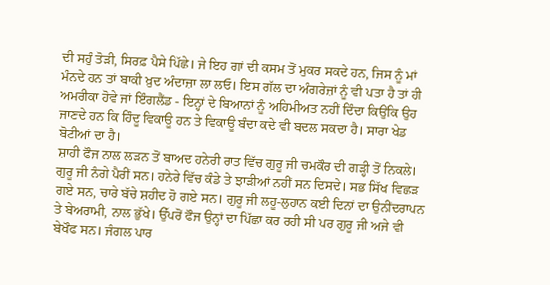ਦੀ ਸਹੁੰ ਤੋੜੀ, ਸਿਰਫ਼ ਪੈਸੇ ਪਿੱਛੇ। ਜੇ ਇਹ ਗਾਂ ਦੀ ਕਸਮ ਤੋਂ ਮੁਕਰ ਸਕਦੇ ਹਨ, ਜਿਸ ਨੂੰ ਮਾਂ ਮੰਨਦੇ ਹਨ ਤਾਂ ਬਾਕੀ ਖ਼ੁਦ ਅੰਦਾਜ਼ਾ ਲਾ ਲਓ। ਇਸ ਗੱਲ ਦਾ ਅੰਗਰੇਜ਼ਾਂ ਨੂੰ ਵੀ ਪਤਾ ਹੈ ਤਾਂ ਹੀ ਅਮਰੀਕਾ ਹੋਵੇ ਜਾਂ ਇੰਗਲੈਂਡ - ਇਨ੍ਹਾਂ ਦੇ ਬਿਆਨਾਂ ਨੂੰ ਅਹਿਮੀਅਤ ਨਹੀਂ ਦਿੰਦਾ ਕਿਉਂਕਿ ਉਹ ਜਾਣਦੇ ਹਨ ਕਿ ਹਿੰਦੂ ਵਿਕਾਊ ਹਨ ਤੇ ਵਿਕਾਊ ਬੰਦਾ ਕਦੇ ਵੀ ਬਦਲ ਸਕਦਾ ਹੈ। ਸਾਰਾ ਖੇਡ ਬੋਟੀਆਂ ਦਾ ਹੈ।
ਸ਼ਾਹੀ ਫੌਜ ਨਾਲ ਲੜਨ ਤੋਂ ਬਾਅਦ ਹਨੇਰੀ ਰਾਤ ਵਿੱਚ ਗੁਰੂ ਜੀ ਚਮਕੌਰ ਦੀ ਗੜ੍ਹੀ ਤੋਂ ਨਿਕਲੇ। ਗੁਰੂ ਜੀ ਨੰਗੇ ਪੈਰੀਂ ਸਨ। ਹਨੇਰੇ ਵਿੱਚ ਕੰਡੇ ਤੇ ਝਾੜੀਆਂ ਨਹੀਂ ਸਨ ਦਿਸਦੇ। ਸਭ ਸਿੱਖ ਵਿਛੜ ਗਏ ਸਨ, ਚਾਰੇ ਬੱਚੇ ਸ਼ਹੀਦ ਹੋ ਗਏ ਸਨ। ਗੁਰੂ ਜੀ ਲਹੂ-ਲੁਹਾਨ ਕਈ ਦਿਨਾਂ ਦਾ ਉਨੀਂਦਰਾਪਨ ਤੇ ਬੇਅਰਾਮੀ, ਨਾਲ ਭੁੱਖੇ। ਉੱਪਰੋਂ ਫੌਜ ਉਨ੍ਹਾਂ ਦਾ ਪਿੱਛਾ ਕਰ ਰਹੀ ਸੀ ਪਰ ਗੁਰੂ ਜੀ ਅਜੇ ਵੀ ਬੇਖੌਫ ਸਨ। ਜੰਗਲ ਪਾਰ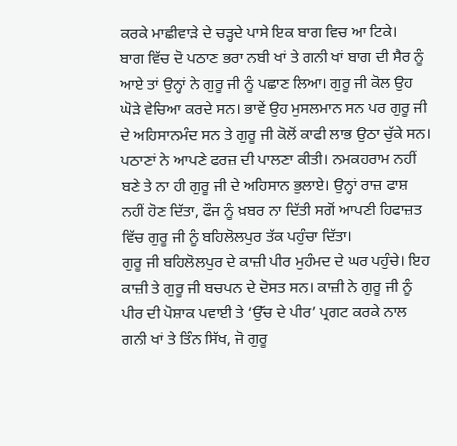ਕਰਕੇ ਮਾਛੀਵਾੜੇ ਦੇ ਚੜ੍ਹਦੇ ਪਾਸੇ ਇਕ ਬਾਗ ਵਿਚ ਆ ਟਿਕੇ।
ਬਾਗ ਵਿੱਚ ਦੋ ਪਠਾਣ ਭਰਾ ਨਬੀ ਖਾਂ ਤੇ ਗਨੀ ਖਾਂ ਬਾਗ ਦੀ ਸੈਰ ਨੂੰ ਆਏ ਤਾਂ ਉਨ੍ਹਾਂ ਨੇ ਗੁਰੂ ਜੀ ਨੂੰ ਪਛਾਣ ਲਿਆ। ਗੁਰੂ ਜੀ ਕੋਲ ਉਹ ਘੋੜੇ ਵੇਚਿਆ ਕਰਦੇ ਸਨ। ਭਾਵੇਂ ਉਹ ਮੁਸਲਮਾਨ ਸਨ ਪਰ ਗੁਰੂ ਜੀ ਦੇ ਅਹਿਸਾਨਮੰਦ ਸਨ ਤੇ ਗੁਰੂ ਜੀ ਕੋਲੋਂ ਕਾਫੀ ਲਾਭ ਉਠਾ ਚੁੱਕੇ ਸਨ। ਪਠਾਣਾਂ ਨੇ ਆਪਣੇ ਫਰਜ਼ ਦੀ ਪਾਲਣਾ ਕੀਤੀ। ਨਮਕਹਰਾਮ ਨਹੀਂ ਬਣੇ ਤੇ ਨਾ ਹੀ ਗੁਰੂ ਜੀ ਦੇ ਅਹਿਸਾਨ ਭੁਲਾਏ। ਉਨ੍ਹਾਂ ਰਾਜ਼ ਫਾਸ਼ ਨਹੀਂ ਹੋਣ ਦਿੱਤਾ, ਫੌਜ ਨੂੰ ਖ਼ਬਰ ਨਾ ਦਿੱਤੀ ਸਗੋਂ ਆਪਣੀ ਹਿਫਾਜ਼ਤ ਵਿੱਚ ਗੁਰੂ ਜੀ ਨੂੰ ਬਹਿਲੋਲਪੁਰ ਤੱਕ ਪਹੁੰਚਾ ਦਿੱਤਾ।
ਗੁਰੂ ਜੀ ਬਹਿਲੋਲਪੁਰ ਦੇ ਕਾਜ਼ੀ ਪੀਰ ਮੁਹੰਮਦ ਦੇ ਘਰ ਪਹੁੰਚੇ। ਇਹ ਕਾਜ਼ੀ ਤੇ ਗੁਰੂ ਜੀ ਬਚਪਨ ਦੇ ਦੋਸਤ ਸਨ। ਕਾਜ਼ੀ ਨੇ ਗੁਰੂ ਜੀ ਨੂੰ ਪੀਰ ਦੀ ਪੋਸ਼ਾਕ ਪਵਾਈ ਤੇ ‘ਉੱਚ ਦੇ ਪੀਰ’ ਪ੍ਰਗਟ ਕਰਕੇ ਨਾਲ ਗਨੀ ਖਾਂ ਤੇ ਤਿੰਨ ਸਿੱਖ, ਜੋ ਗੁਰੂ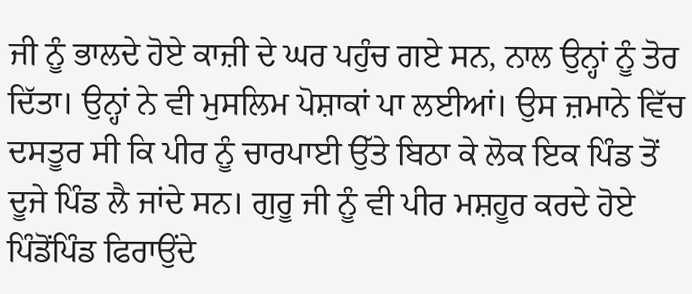ਜੀ ਨੂੰ ਭਾਲਦੇ ਹੋਏ ਕਾਜ਼ੀ ਦੇ ਘਰ ਪਹੁੰਚ ਗਏ ਸਨ, ਨਾਲ ਉਨ੍ਹਾਂ ਨੂੰ ਤੋਰ ਦਿੱਤਾ। ਉਨ੍ਹਾਂ ਨੇ ਵੀ ਮੁਸਲਿਮ ਪੋਸ਼ਾਕਾਂ ਪਾ ਲਈਆਂ। ਉਸ ਜ਼ਮਾਨੇ ਵਿੱਚ ਦਸਤੂਰ ਸੀ ਕਿ ਪੀਰ ਨੂੰ ਚਾਰਪਾਈ ਉੱਤੇ ਬਿਠਾ ਕੇ ਲੋਕ ਇਕ ਪਿੰਡ ਤੋਂ ਦੂਜੇ ਪਿੰਡ ਲੈ ਜਾਂਦੇ ਸਨ। ਗੁਰੂ ਜੀ ਨੂੰ ਵੀ ਪੀਰ ਮਸ਼ਹੂਰ ਕਰਦੇ ਹੋਏ ਪਿੰਡੋਂਪਿੰਡ ਫਿਰਾਉਂਦੇ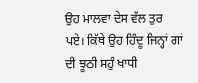ਉਹ ਮਾਲਵਾ ਦੇਸ ਵੱਲ ਤੁਰ ਪਏ। ਕਿੱਥੇ ਉਹ ਹਿੰਦੂ ਜਿਨ੍ਹਾਂ ਗਾਂ ਦੀ ਝੂਠੀ ਸਹੁੰ ਖਾਧੀ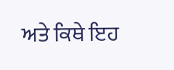ਅਤੇ ਕਿਥੇ ਇਹ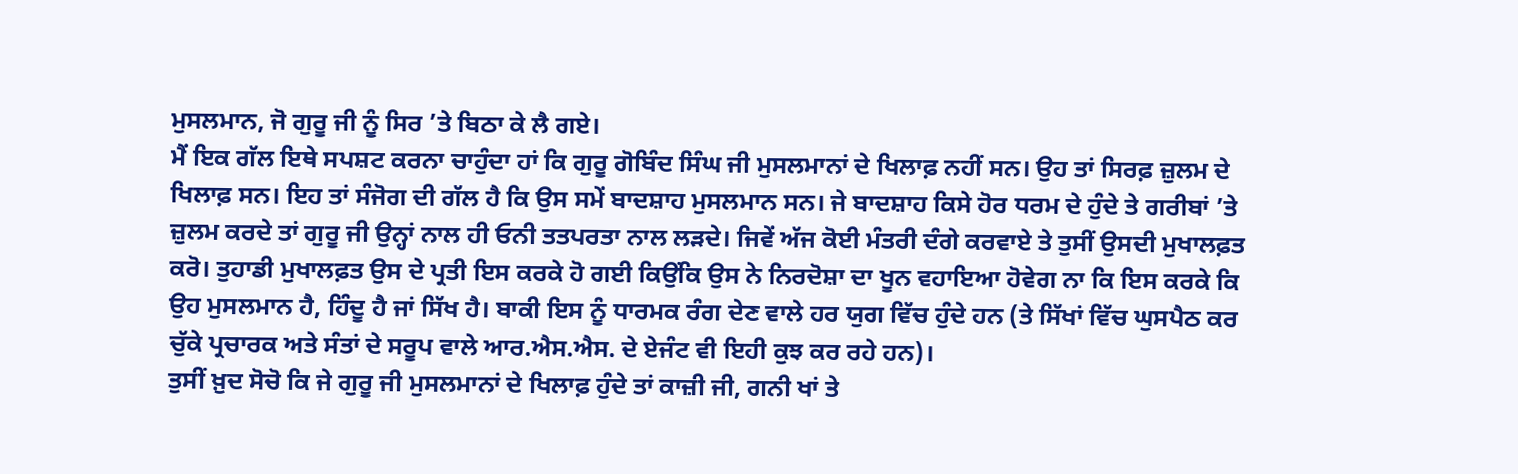ਮੁਸਲਮਾਨ, ਜੋ ਗੁਰੂ ਜੀ ਨੂੰ ਸਿਰ ’ਤੇ ਬਿਠਾ ਕੇ ਲੈ ਗਏ।
ਮੈਂ ਇਕ ਗੱਲ ਇਥੇ ਸਪਸ਼ਟ ਕਰਨਾ ਚਾਹੁੰਦਾ ਹਾਂ ਕਿ ਗੁਰੂ ਗੋਬਿੰਦ ਸਿੰਘ ਜੀ ਮੁਸਲਮਾਨਾਂ ਦੇ ਖਿਲਾਫ਼ ਨਹੀਂ ਸਨ। ਉਹ ਤਾਂ ਸਿਰਫ਼ ਜ਼ੁਲਮ ਦੇ ਖਿਲਾਫ਼ ਸਨ। ਇਹ ਤਾਂ ਸੰਜੋਗ ਦੀ ਗੱਲ ਹੈ ਕਿ ਉਸ ਸਮੇਂ ਬਾਦਸ਼ਾਹ ਮੁਸਲਮਾਨ ਸਨ। ਜੇ ਬਾਦਸ਼ਾਹ ਕਿਸੇ ਹੋਰ ਧਰਮ ਦੇ ਹੁੰਦੇ ਤੇ ਗਰੀਬਾਂ ’ਤੇ ਜ਼ੁਲਮ ਕਰਦੇ ਤਾਂ ਗੁਰੂ ਜੀ ਉਨ੍ਹਾਂ ਨਾਲ ਹੀ ਓਨੀ ਤਤਪਰਤਾ ਨਾਲ ਲੜਦੇ। ਜਿਵੇਂ ਅੱਜ ਕੋਈ ਮੰਤਰੀ ਦੰਗੇ ਕਰਵਾਏ ਤੇ ਤੁਸੀਂ ਉਸਦੀ ਮੁਖਾਲਫ਼ਤ ਕਰੋ। ਤੁਹਾਡੀ ਮੁਖਾਲਫ਼ਤ ਉਸ ਦੇ ਪ੍ਰਤੀ ਇਸ ਕਰਕੇ ਹੋ ਗਈ ਕਿਉਂਕਿ ਉਸ ਨੇ ਨਿਰਦੋਸ਼ਾ ਦਾ ਖੂਨ ਵਹਾਇਆ ਹੋਵੇਗ ਨਾ ਕਿ ਇਸ ਕਰਕੇ ਕਿ ਉਹ ਮੁਸਲਮਾਨ ਹੈ, ਹਿੰਦੂ ਹੈ ਜਾਂ ਸਿੱਖ ਹੈ। ਬਾਕੀ ਇਸ ਨੂੰ ਧਾਰਮਕ ਰੰਗ ਦੇਣ ਵਾਲੇ ਹਰ ਯੁਗ ਵਿੱਚ ਹੁੰਦੇ ਹਨ (ਤੇ ਸਿੱਖਾਂ ਵਿੱਚ ਘੁਸਪੈਠ ਕਰ ਚੁੱਕੇ ਪ੍ਰਚਾਰਕ ਅਤੇ ਸੰਤਾਂ ਦੇ ਸਰੂਪ ਵਾਲੇ ਆਰ.ਐਸ.ਐਸ. ਦੇ ਏਜੰਟ ਵੀ ਇਹੀ ਕੁਝ ਕਰ ਰਹੇ ਹਨ)।
ਤੁਸੀਂ ਖ਼ੁਦ ਸੋਚੋ ਕਿ ਜੇ ਗੁਰੂ ਜੀ ਮੁਸਲਮਾਨਾਂ ਦੇ ਖਿਲਾਫ਼ ਹੁੰਦੇ ਤਾਂ ਕਾਜ਼ੀ ਜੀ, ਗਨੀ ਖਾਂ ਤੇ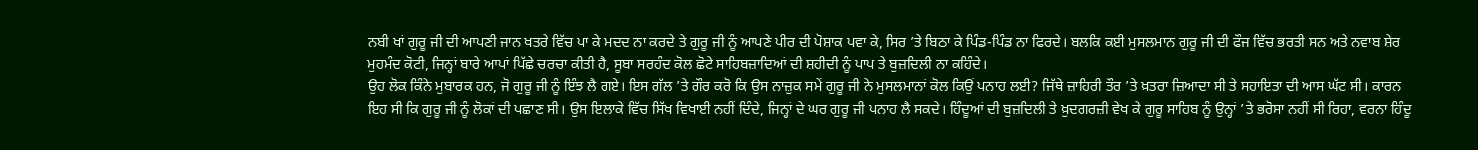ਨਬੀ ਖਾਂ ਗੁਰੂ ਜੀ ਦੀ ਆਪਣੀ ਜਾਨ ਖਤਰੇ ਵਿੱਚ ਪਾ ਕੇ ਮਦਦ ਨਾ ਕਰਦੇ ਤੇ ਗੁਰੂ ਜੀ ਨੂੰ ਆਪਣੇ ਪੀਰ ਦੀ ਪੋਸ਼ਾਕ ਪਵਾ ਕੇ, ਸਿਰ ’ਤੇ ਬਿਠਾ ਕੇ ਪਿੰਡ-ਪਿੰਡ ਨਾ ਫਿਰਦੇ। ਬਲਕਿ ਕਈ ਮੁਸਲਮਾਨ ਗੁਰੂ ਜੀ ਦੀ ਫੌਜ ਵਿੱਚ ਭਰਤੀ ਸਨ ਅਤੇ ਨਵਾਬ ਸ਼ੇਰ ਮੁਹਮੰਦ ਕੋਟੀ, ਜਿਨ੍ਹਾਂ ਬਾਰੇ ਆਪਾਂ ਪਿੱਛੇ ਚਰਚਾ ਕੀਤੀ ਹੈ, ਸੂਬਾ ਸਰਹੰਦ ਕੋਲ ਛੋਟੇ ਸਾਹਿਬਜ਼ਾਦਿਆਂ ਦੀ ਸ਼ਹੀਦੀ ਨੂੰ ਪਾਪ ਤੇ ਬੁਜ਼ਦਿਲੀ ਨਾ ਕਹਿੰਦੇ।
ਉਹ ਲੋਕ ਕਿੰਨੇ ਮੁਬਾਰਕ ਹਨ, ਜੋ ਗੁਰੂ ਜੀ ਨੂੰ ਇੰਝ ਲੈ ਗਏ। ਇਸ ਗੱਲ ’ਤੇ ਗੌਰ ਕਰੋ ਕਿ ਉਸ ਨਾਜ਼ੁਕ ਸਮੇਂ ਗੁਰੂ ਜੀ ਨੇ ਮੁਸਲਮਾਨਾਂ ਕੋਲ ਕਿਉਂ ਪਨਾਹ ਲਈ? ਜਿੱਥੇ ਜ਼ਾਹਿਰੀ ਤੌਰ ’ਤੇ ਖ਼ਤਰਾ ਜ਼ਿਆਦਾ ਸੀ ਤੇ ਸਹਾਇਤਾ ਦੀ ਆਸ ਘੱਟ ਸੀ। ਕਾਰਨ ਇਹ ਸੀ ਕਿ ਗੁਰੂ ਜੀ ਨੂੰ ਲੋਕਾਂ ਦੀ ਪਛਾਣ ਸੀ। ਉਸ ਇਲਾਕੇ ਵਿੱਚ ਸਿੱਖ ਵਿਖਾਈ ਨਹੀਂ ਦਿੰਦੇ, ਜਿਨ੍ਹਾਂ ਦੇ ਘਰ ਗੁਰੂ ਜੀ ਪਨਾਹ ਲੈ ਸਕਦੇ। ਹਿੰਦੂਆਂ ਦੀ ਬੁਜ਼ਦਿਲੀ ਤੇ ਖ਼ੁਦਗਰਜ਼ੀ ਵੇਖ ਕੇ ਗੁਰੂ ਸਾਹਿਬ ਨੂੰ ਉਨ੍ਹਾਂ ’ਤੇ ਭਰੋਸਾ ਨਹੀਂ ਸੀ ਰਿਹਾ, ਵਰਨਾ ਹਿੰਦੂ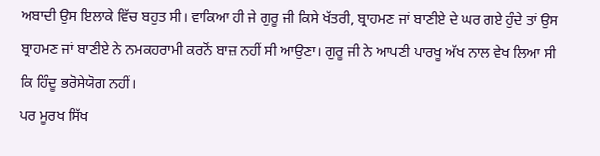ਅਬਾਦੀ ਉਸ ਇਲਾਕੇ ਵਿੱਚ ਬਹੁਤ ਸੀ। ਵਾਕਿਆ ਹੀ ਜੇ ਗੁਰੂ ਜੀ ਕਿਸੇ ਖੱਤਰੀ, ਬ੍ਰਾਹਮਣ ਜਾਂ ਬਾਣੀਏ ਦੇ ਘਰ ਗਏ ਹੁੰਦੇ ਤਾਂ ਉਸ ਬ੍ਰਾਹਮਣ ਜਾਂ ਬਾਣੀਏ ਨੇ ਨਮਕਹਰਾਮੀ ਕਰਨੋਂ ਬਾਜ਼ ਨਹੀਂ ਸੀ ਆਉਣਾ। ਗੁਰੂ ਜੀ ਨੇ ਆਪਣੀ ਪਾਰਖੂ ਅੱਖ ਨਾਲ ਵੇਖ ਲਿਆ ਸੀ ਕਿ ਹਿੰਦੂ ਭਰੋਸੇਯੋਗ ਨਹੀਂ।
ਪਰ ਮੂਰਖ ਸਿੱਖ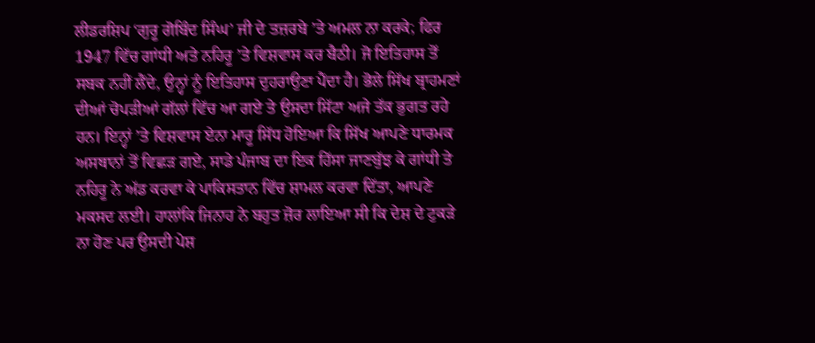ਲੀਡਰਸ਼ਿਪ ‘ਗੁਰੂ ਗੋਬਿੰਦ ਸਿੰਘ’ ਜੀ ਦੇ ਤਜ਼ਰਬੇ ’ਤੇ ਅਮਲ ਨਾ ਕਰਕੇ; ਫਿਰ 1947 ਵਿੱਚ ਗਾਂਧੀ ਅਤੇ ਨਹਿਰੂ ’ਤੇ ਵਿਸ਼ਵਾਸ ਕਰ ਬੈਠੀ। ਜੋ ਇਤਿਹਾਸ ਤੋਂ ਸਬਕ ਨਹੀਂ ਲੈਂਦੇ, ਉਨ੍ਹਾਂ ਨੂੰ ਇਤਿਹਾਸ ਦੁਹਰਾਉਣਾ ਪੈਂਦਾ ਹੈ। ਭੋਲੇ ਸਿੱਖ ਬ੍ਰਾਹਮਣਾਂ ਦੀਆਂ ਚੋਪੜੀਆਂ ਗੱਲਾਂ ਵਿੱਚ ਆ ਗਏ ਤੇ ਉਸਦਾ ਸਿੱਟਾ ਅਜੇ ਤੱਕ ਭੁਗਤ ਰਹੇ ਹਨ। ਇਨ੍ਹਾਂ ’ਤੇ ਵਿਸ਼ਵਾਸ ਏਨਾ ਮਾਰੂ ਸਿੱਧ ਹੋਇਆ ਕਿ ਸਿੱਖ ਆਪਣੇ ਧਾਰਮਕ ਅਸਥਾਨਾਂ ਤੋਂ ਵਿਛੜ ਗਏ, ਸਾਡੇ ਪੰਜਾਬ ਦਾ ਇਕ ਹਿੱਸਾ ਜਾਣਬੁੱਝ ਕੇ ਗਾਂਧੀ ਤੇ ਨਹਿਰੂ ਨੇ ਅੱਡ ਕਰਵਾ ਕੇ ਪਾਕਿਸਤਾਨ ਵਿੱਚ ਸ਼ਾਮਲ ਕਰਵਾ ਦਿੱਤਾ, ਆਪਣੇ ਮਕਸਦ ਲਈ। ਹਾਲਾਂਕਿ ਜਿਨਾਹ ਨੇ ਬਹੁਤ ਜ਼ੋਰ ਲਾਇਆ ਸੀ ਕਿ ਦੇਸ਼ ਦੇ ਟੁਕੜੇ ਨਾ ਹੋਣ ਪਰ ਉਸਦੀ ਪੇਸ਼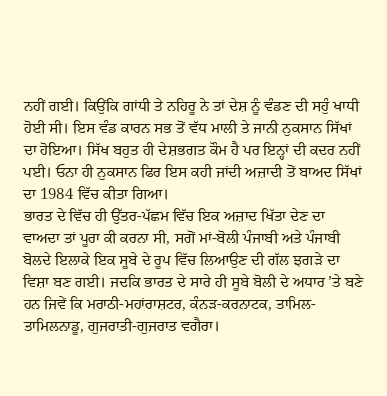ਨਹੀਂ ਗਈ। ਕਿਉਂਕਿ ਗਾਂਧੀ ਤੇ ਨਹਿਰੂ ਨੇ ਤਾਂ ਦੇਸ਼ ਨੂੰ ਵੰਡਣ ਦੀ ਸਹੁੰ ਖਾਧੀ ਹੋਈ ਸੀ। ਇਸ ਵੰਡ ਕਾਰਨ ਸਭ ਤੋਂ ਵੱਧ ਮਾਲੀ ਤੇ ਜਾਨੀ ਨੁਕਸਾਨ ਸਿੱਖਾਂ ਦਾ ਹੋਇਆ। ਸਿੱਖ ਬਹੁਤ ਹੀ ਦੇਸ਼ਭਗਤ ਕੌਮ ਹੈ ਪਰ ਇਨ੍ਹਾਂ ਦੀ ਕਦਰ ਨਹੀਂ ਪਈ। ਓਨਾ ਹੀ ਨੁਕਸਾਨ ਫਿਰ ਇਸ ਕਹੀ ਜਾਂਦੀ ਅਜ਼ਾਦੀ ਤੋਂ ਬਾਅਦ ਸਿੱਖਾਂ ਦਾ 1984 ਵਿੱਚ ਕੀਤਾ ਗਿਆ।
ਭਾਰਤ ਦੇ ਵਿੱਚ ਹੀ ਉੱਤਰ-ਪੱਛਮ ਵਿੱਚ ਇਕ ਅਜ਼ਾਦ ਖਿੱਤਾ ਦੇਣ ਦਾ ਵਾਅਦਾ ਤਾਂ ਪੂਰਾ ਕੀ ਕਰਨਾ ਸੀ, ਸਗੋਂ ਮਾਂ-ਬੋਲੀ ਪੰਜਾਬੀ ਅਤੇ ਪੰਜਾਬੀ ਬੋਲਦੇ ਇਲਾਕੇ ਇਕ ਸੂਬੇ ਦੇ ਰੂਪ ਵਿੱਚ ਲਿਆਉਣ ਦੀ ਗੱਲ ਝਗੜੇ ਦਾ ਵਿਸ਼ਾ ਬਣ ਗਈ। ਜਦਕਿ ਭਾਰਤ ਦੇ ਸਾਰੇ ਹੀ ਸੂਬੇ ਬੋਲੀ ਦੇ ਅਧਾਰ ’ਤੇ ਬਣੇ ਹਨ ਜਿਵੇਂ ਕਿ ਮਰਾਠੀ-ਮਹਾਂਰਾਸ਼ਟਰ, ਕੰਨੜ-ਕਰਨਾਟਕ, ਤਾਮਿਲ-ਤਾਮਿਲਨਾਡੂ, ਗੁਜਰਾਤੀ-ਗੁਜਰਾਤ ਵਗੈਰਾ।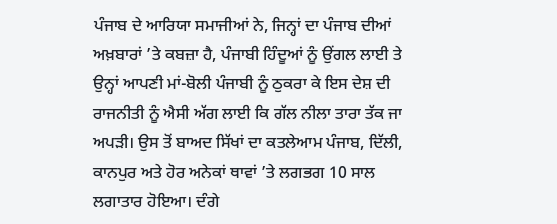ਪੰਜਾਬ ਦੇ ਆਰਿਯਾ ਸਮਾਜੀਆਂ ਨੇ, ਜਿਨ੍ਹਾਂ ਦਾ ਪੰਜਾਬ ਦੀਆਂ ਅਖ਼ਬਾਰਾਂ ’ਤੇ ਕਬਜ਼ਾ ਹੈ, ਪੰਜਾਬੀ ਹਿੰਦੂਆਂ ਨੂੰ ਉਂਗਲ ਲਾਈ ਤੇ ਉਨ੍ਹਾਂ ਆਪਣੀ ਮਾਂ-ਬੋਲੀ ਪੰਜਾਬੀ ਨੂੰ ਠੁਕਰਾ ਕੇ ਇਸ ਦੇਸ਼ ਦੀ ਰਾਜਨੀਤੀ ਨੂੰ ਐਸੀ ਅੱਗ ਲਾਈ ਕਿ ਗੱਲ ਨੀਲਾ ਤਾਰਾ ਤੱਕ ਜਾ ਅਪੜੀ। ਉਸ ਤੋਂ ਬਾਅਦ ਸਿੱਖਾਂ ਦਾ ਕਤਲੇਆਮ ਪੰਜਾਬ, ਦਿੱਲੀ, ਕਾਨਪੁਰ ਅਤੇ ਹੋਰ ਅਨੇਕਾਂ ਥਾਵਾਂ ’ਤੇ ਲਗਭਗ 10 ਸਾਲ ਲਗਾਤਾਰ ਹੋਇਆ। ਦੰਗੇ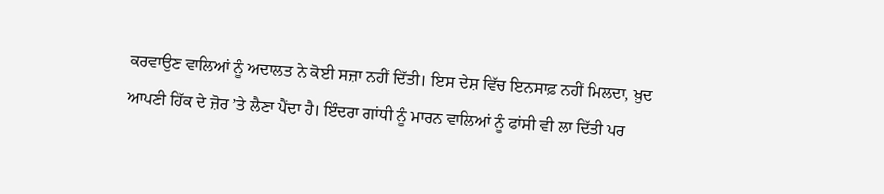ਕਰਵਾਉਣ ਵਾਲਿਆਂ ਨੂੰ ਅਦਾਲਤ ਨੇ ਕੋਈ ਸਜ਼ਾ ਨਹੀਂ ਦਿੱਤੀ। ਇਸ ਦੇਸ਼ ਵਿੱਚ ਇਨਸਾਫ਼ ਨਹੀਂ ਮਿਲਦਾ, ਖ਼ੁਦ ਆਪਣੀ ਹਿੱਕ ਦੇ ਜ਼ੋਰ ’ਤੇ ਲੈਣਾ ਪੈਂਦਾ ਹੈ। ਇੰਦਰਾ ਗਾਂਧੀ ਨੂੰ ਮਾਰਨ ਵਾਲਿਆਂ ਨੂੰ ਫਾਂਸੀ ਵੀ ਲਾ ਦਿੱਤੀ ਪਰ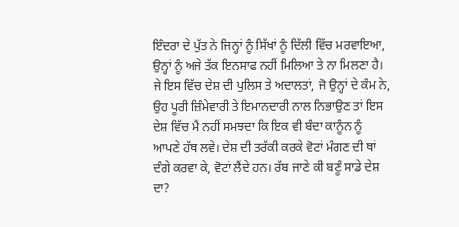ਇੰਦਰਾ ਦੇ ਪੁੱਤ ਨੇ ਜਿਨ੍ਹਾਂ ਨੂੰ ਸਿੱਖਾਂ ਨੂੰ ਦਿੱਲੀ ਵਿੱਚ ਮਰਵਾਇਆ, ਉਨ੍ਹਾਂ ਨੂੰ ਅਜੇ ਤੱਕ ਇਨਸਾਫ ਨਹੀਂ ਮਿਲਿਆ ਤੇ ਨਾ ਮਿਲਣਾ ਹੈ। ਜੇ ਇਸ ਵਿੱਚ ਦੇਸ਼ ਦੀ ਪੁਲਿਸ ਤੇ ਅਦਾਲਤਾਂ, ਜੋ ਉਨ੍ਹਾਂ ਦੇ ਕੰਮ ਨੇ, ਉਹ ਪੂਰੀ ਜ਼ਿੰਮੇਵਾਰੀ ਤੇ ਇਮਾਨਦਾਰੀ ਨਾਲ ਨਿਭਾਉਣ ਤਾਂ ਇਸ ਦੇਸ਼ ਵਿੱਚ ਮੈਂ ਨਹੀਂ ਸਮਝਦਾ ਕਿ ਇਕ ਵੀ ਬੰਦਾ ਕਾਨੂੰਨ ਨੂੰ ਆਪਣੇ ਹੱਥ ਲਵੇ। ਦੇਸ਼ ਦੀ ਤਰੱਕੀ ਕਰਕੇ ਵੋਟਾਂ ਮੰਗਣ ਦੀ ਥਾਂ ਦੰਗੇ ਕਰਵਾ ਕੇ, ਵੋਟਾਂ ਲੈਂਦੇ ਹਨ। ਰੱਬ ਜਾਣੇ ਕੀ ਬਣੂੰ ਸਾਡੇ ਦੇਸ਼ ਦਾ?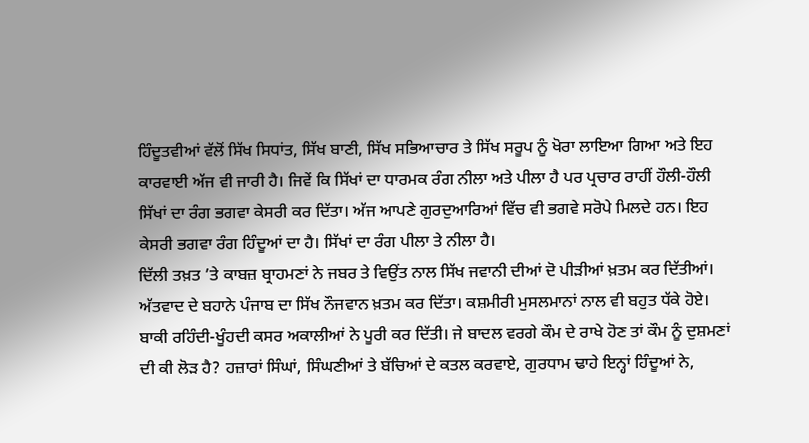ਹਿੰਦੂਤਵੀਆਂ ਵੱਲੋਂ ਸਿੱਖ ਸਿਧਾਂਤ, ਸਿੱਖ ਬਾਣੀ, ਸਿੱਖ ਸਭਿਆਚਾਰ ਤੇ ਸਿੱਖ ਸਰੂਪ ਨੂੰ ਖੋਰਾ ਲਾਇਆ ਗਿਆ ਅਤੇ ਇਹ ਕਾਰਵਾਈ ਅੱਜ ਵੀ ਜਾਰੀ ਹੈ। ਜਿਵੇਂ ਕਿ ਸਿੱਖਾਂ ਦਾ ਧਾਰਮਕ ਰੰਗ ਨੀਲਾ ਅਤੇ ਪੀਲਾ ਹੈ ਪਰ ਪ੍ਰਚਾਰ ਰਾਹੀਂ ਹੌਲੀ-ਹੌਲੀ ਸਿੱਖਾਂ ਦਾ ਰੰਗ ਭਗਵਾ ਕੇਸਰੀ ਕਰ ਦਿੱਤਾ। ਅੱਜ ਆਪਣੇ ਗੁਰਦੁਆਰਿਆਂ ਵਿੱਚ ਵੀ ਭਗਵੇ ਸਰੋਪੇ ਮਿਲਦੇ ਹਨ। ਇਹ ਕੇਸਰੀ ਭਗਵਾ ਰੰਗ ਹਿੰਦੂਆਂ ਦਾ ਹੈ। ਸਿੱਖਾਂ ਦਾ ਰੰਗ ਪੀਲਾ ਤੇ ਨੀਲਾ ਹੈ।
ਦਿੱਲੀ ਤਖ਼ਤ ’ਤੇ ਕਾਬਜ਼ ਬ੍ਰਾਹਮਣਾਂ ਨੇ ਜਬਰ ਤੇ ਵਿਉਂਤ ਨਾਲ ਸਿੱਖ ਜਵਾਨੀ ਦੀਆਂ ਦੋ ਪੀੜੀਆਂ ਖ਼ਤਮ ਕਰ ਦਿੱਤੀਆਂ। ਅੱਤਵਾਦ ਦੇ ਬਹਾਨੇ ਪੰਜਾਬ ਦਾ ਸਿੱਖ ਨੌਜਵਾਨ ਖ਼ਤਮ ਕਰ ਦਿੱਤਾ। ਕਸ਼ਮੀਰੀ ਮੁਸਲਮਾਨਾਂ ਨਾਲ ਵੀ ਬਹੁਤ ਧੱਕੇ ਹੋਏ। ਬਾਕੀ ਰਹਿੰਦੀ-ਖੂੰਹਦੀ ਕਸਰ ਅਕਾਲੀਆਂ ਨੇ ਪੂਰੀ ਕਰ ਦਿੱਤੀ। ਜੇ ਬਾਦਲ ਵਰਗੇ ਕੌਮ ਦੇ ਰਾਖੇ ਹੋਣ ਤਾਂ ਕੌਮ ਨੂੰ ਦੁਸ਼ਮਣਾਂ ਦੀ ਕੀ ਲੋੜ ਹੈ? ਹਜ਼ਾਰਾਂ ਸਿੰਘਾਂ, ਸਿੰਘਣੀਆਂ ਤੇ ਬੱਚਿਆਂ ਦੇ ਕਤਲ ਕਰਵਾਏ, ਗੁਰਧਾਮ ਢਾਹੇ ਇਨ੍ਹਾਂ ਹਿੰਦੂਆਂ ਨੇ,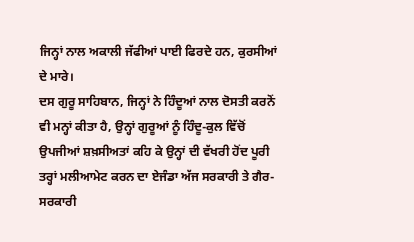ਜਿਨ੍ਹਾਂ ਨਾਲ ਅਕਾਲੀ ਜੱਫੀਆਂ ਪਾਈ ਫਿਰਦੇ ਹਨ, ਕੁਰਸੀਆਂ ਦੇ ਮਾਰੇ।
ਦਸ ਗੁਰੂ ਸਾਹਿਬਾਨ, ਜਿਨ੍ਹਾਂ ਨੇ ਹਿੰਦੂਆਂ ਨਾਲ ਦੋਸਤੀ ਕਰਨੋਂ ਵੀ ਮਨ੍ਹਾਂ ਕੀਤਾ ਹੈ, ਉਨ੍ਹਾਂ ਗੁਰੂਆਂ ਨੂੰ ਹਿੰਦੂ-ਕੁਲ ਵਿੱਚੋਂ ਉਪਜੀਆਂ ਸ਼ਖ਼ਸੀਅਤਾਂ ਕਹਿ ਕੇ ਉਨ੍ਹਾਂ ਦੀ ਵੱਖਰੀ ਹੋਂਦ ਪੂਰੀ ਤਰ੍ਹਾਂ ਮਲੀਆਮੇਟ ਕਰਨ ਦਾ ਏਜੰਡਾ ਅੱਜ ਸਰਕਾਰੀ ਤੇ ਗੈਰ-ਸਰਕਾਰੀ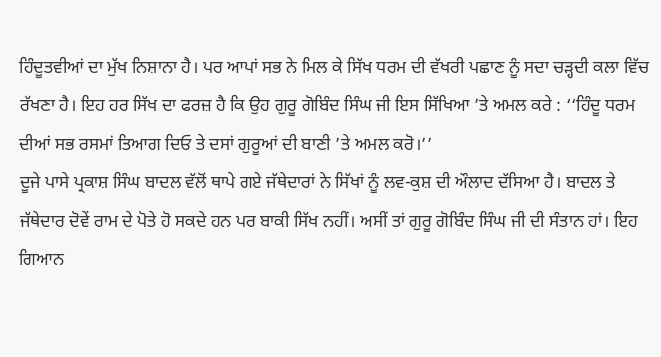ਹਿੰਦੂਤਵੀਆਂ ਦਾ ਮੁੱਖ ਨਿਸ਼ਾਨਾ ਹੈ। ਪਰ ਆਪਾਂ ਸਭ ਨੇ ਮਿਲ ਕੇ ਸਿੱਖ ਧਰਮ ਦੀ ਵੱਖਰੀ ਪਛਾਣ ਨੂੰ ਸਦਾ ਚੜ੍ਹਦੀ ਕਲਾ ਵਿੱਚ ਰੱਖਣਾ ਹੈ। ਇਹ ਹਰ ਸਿੱਖ ਦਾ ਫਰਜ਼ ਹੈ ਕਿ ਉਹ ਗੁਰੂ ਗੋਬਿੰਦ ਸਿੰਘ ਜੀ ਇਸ ਸਿੱਖਿਆ ’ਤੇ ਅਮਲ ਕਰੇ : ‘‘ਹਿੰਦੂ ਧਰਮ ਦੀਆਂ ਸਭ ਰਸਮਾਂ ਤਿਆਗ ਦਿਓ ਤੇ ਦਸਾਂ ਗੁਰੂਆਂ ਦੀ ਬਾਣੀ ’ਤੇ ਅਮਲ ਕਰੋ।’’
ਦੂਜੇ ਪਾਸੇ ਪ੍ਰਕਾਸ਼ ਸਿੰਘ ਬਾਦਲ ਵੱਲੋਂ ਥਾਪੇ ਗਏ ਜੱਥੇਦਾਰਾਂ ਨੇ ਸਿੱਖਾਂ ਨੂੰ ਲਵ-ਕੁਸ਼ ਦੀ ਔਲਾਦ ਦੱਸਿਆ ਹੈ। ਬਾਦਲ ਤੇ ਜੱਥੇਦਾਰ ਦੋਵੇਂ ਰਾਮ ਦੇ ਪੋਤੇ ਹੋ ਸਕਦੇ ਹਨ ਪਰ ਬਾਕੀ ਸਿੱਖ ਨਹੀਂ। ਅਸੀਂ ਤਾਂ ਗੁਰੂ ਗੋਬਿੰਦ ਸਿੰਘ ਜੀ ਦੀ ਸੰਤਾਨ ਹਾਂ। ਇਹ ਗਿਆਨ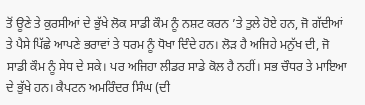ਤੋਂ ਊਣੇ ਤੇ ਕੁਰਸੀਆਂ ਦੇ ਭੁੱਖੇ ਲੋਕ ਸਾਡੀ ਕੌਮ ਨੂੰ ਨਸ਼ਟ ਕਰਨ ’ਤੇ ਤੁਲੇ ਹੋਏ ਹਨ, ਜੋ ਗੱਦੀਆਂ ਤੇ ਪੈਸੇ ਪਿੱਛੇ ਆਪਣੇ ਭਰਾਵਾਂ ਤੇ ਧਰਮ ਨੂੰ ਧੋਖਾ ਦਿੰਦੇ ਹਨ। ਲੋੜ ਹੈ ਅਜਿਹੇ ਮਨੁੱਖ ਦੀ, ਜੋ ਸਾਡੀ ਕੌਮ ਨੂੰ ਸੇਧ ਦੇ ਸਕੇ। ਪਰ ਅਜਿਹਾ ਲੀਡਰ ਸਾਡੇ ਕੋਲ ਹੈ ਨਹੀਂ। ਸਭ ਚੌਧਰ ਤੇ ਮਾਇਆ ਦੇ ਭੁੱਖੇ ਹਨ। ਕੈਪਟਨ ਅਮਰਿੰਦਰ ਸਿੰਘ (ਦੀ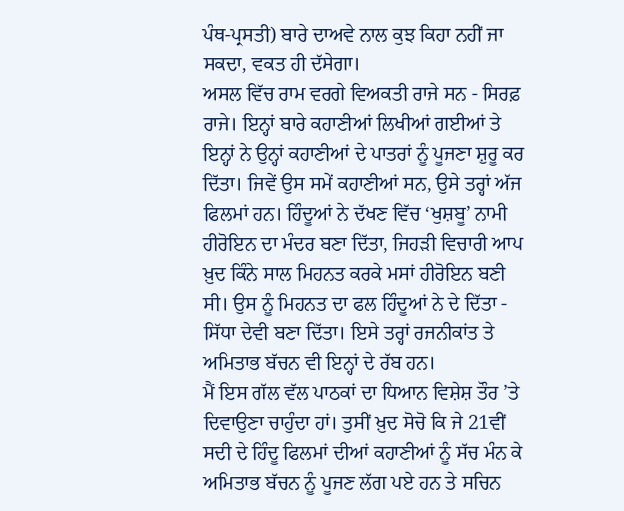ਪੰਥ-ਪ੍ਰਸਤੀ) ਬਾਰੇ ਦਾਅਵੇ ਨਾਲ ਕੁਝ ਕਿਹਾ ਨਹੀਂ ਜਾ ਸਕਦਾ, ਵਕਤ ਹੀ ਦੱਸੇਗਾ।
ਅਸਲ ਵਿੱਚ ਰਾਮ ਵਰਗੇ ਵਿਅਕਤੀ ਰਾਜੇ ਸਨ - ਸਿਰਫ਼ ਰਾਜੇ। ਇਨ੍ਹਾਂ ਬਾਰੇ ਕਹਾਣੀਆਂ ਲਿਖੀਆਂ ਗਈਆਂ ਤੇ ਇਨ੍ਹਾਂ ਨੇ ਉਨ੍ਹਾਂ ਕਹਾਣੀਆਂ ਦੇ ਪਾਤਰਾਂ ਨੂੰ ਪੂਜਣਾ ਸ਼ੁਰੂ ਕਰ ਦਿੱਤਾ। ਜਿਵੇਂ ਉਸ ਸਮੇਂ ਕਹਾਣੀਆਂ ਸਨ, ਉਸੇ ਤਰ੍ਹਾਂ ਅੱਜ ਫਿਲਮਾਂ ਹਨ। ਹਿੰਦੂਆਂ ਨੇ ਦੱਖਣ ਵਿੱਚ ‘ਖੁਸ਼ਬੂ’ ਨਾਮੀ ਹੀਰੋਇਨ ਦਾ ਮੰਦਰ ਬਣਾ ਦਿੱਤਾ, ਜਿਹੜੀ ਵਿਚਾਰੀ ਆਪ ਖ਼ੁਦ ਕਿੰਨੇ ਸਾਲ ਮਿਹਨਤ ਕਰਕੇ ਮਸਾਂ ਹੀਰੋਇਨ ਬਣੀ ਸੀ। ਉਸ ਨੂੰ ਮਿਹਨਤ ਦਾ ਫਲ ਹਿੰਦੂਆਂ ਨੇ ਦੇ ਦਿੱਤਾ - ਸਿੱਧਾ ਦੇਵੀ ਬਣਾ ਦਿੱਤਾ। ਇਸੇ ਤਰ੍ਹਾਂ ਰਜਨੀਕਾਂਤ ਤੇ ਅਮਿਤਾਭ ਬੱਚਨ ਵੀ ਇਨ੍ਹਾਂ ਦੇ ਰੱਬ ਹਨ।
ਮੈਂ ਇਸ ਗੱਲ ਵੱਲ ਪਾਠਕਾਂ ਦਾ ਧਿਆਨ ਵਿਸ਼ੇਸ਼ ਤੌਰ ’ਤੇ ਦਿਵਾਉਣਾ ਚਾਹੁੰਦਾ ਹਾਂ। ਤੁਸੀਂ ਖ਼ੁਦ ਸੋਚੋ ਕਿ ਜੇ 21ਵੀਂ ਸਦੀ ਦੇ ਹਿੰਦੂ ਫਿਲਮਾਂ ਦੀਆਂ ਕਹਾਣੀਆਂ ਨੂੰ ਸੱਚ ਮੰਨ ਕੇ ਅਮਿਤਾਭ ਬੱਚਨ ਨੂੰ ਪੂਜਣ ਲੱਗ ਪਏ ਹਨ ਤੇ ਸਚਿਨ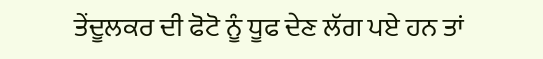ਤੇਂਦੂਲਕਰ ਦੀ ਫੋਟੋ ਨੂੰ ਧੂਫ ਦੇਣ ਲੱਗ ਪਏ ਹਨ ਤਾਂ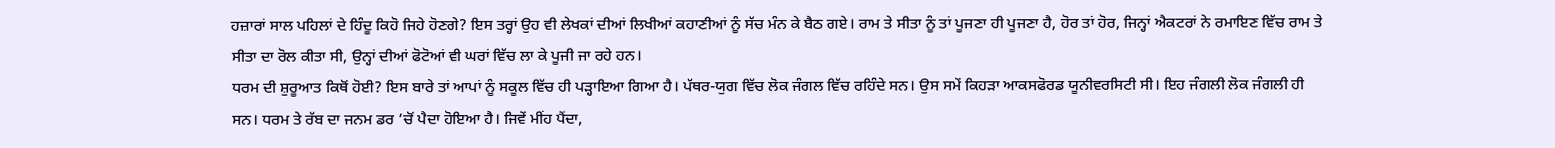ਹਜ਼ਾਰਾਂ ਸਾਲ ਪਹਿਲਾਂ ਦੇ ਹਿੰਦੂ ਕਿਹੋ ਜਿਹੇ ਹੋਣਗੇ? ਇਸ ਤਰ੍ਹਾਂ ਉਹ ਵੀ ਲੇਖਕਾਂ ਦੀਆਂ ਲਿਖੀਆਂ ਕਹਾਣੀਆਂ ਨੂੰ ਸੱਚ ਮੰਨ ਕੇ ਬੈਠ ਗਏ। ਰਾਮ ਤੇ ਸੀਤਾ ਨੂੰ ਤਾਂ ਪੂਜਣਾ ਹੀ ਪੂਜਣਾ ਹੈ, ਹੋਰ ਤਾਂ ਹੋਰ, ਜਿਨ੍ਹਾਂ ਐਕਟਰਾਂ ਨੇ ਰਮਾਇਣ ਵਿੱਚ ਰਾਮ ਤੇ ਸੀਤਾ ਦਾ ਰੋਲ ਕੀਤਾ ਸੀ, ਉਨ੍ਹਾਂ ਦੀਆਂ ਫੋਟੋਆਂ ਵੀ ਘਰਾਂ ਵਿੱਚ ਲਾ ਕੇ ਪੂਜੀ ਜਾ ਰਹੇ ਹਨ।
ਧਰਮ ਦੀ ਸ਼ੁਰੂਆਤ ਕਿਥੋਂ ਹੋਈ? ਇਸ ਬਾਰੇ ਤਾਂ ਆਪਾਂ ਨੂੰ ਸਕੂਲ ਵਿੱਚ ਹੀ ਪੜ੍ਹਾਇਆ ਗਿਆ ਹੈ। ਪੱਥਰ-ਯੁਗ ਵਿੱਚ ਲੋਕ ਜੰਗਲ ਵਿੱਚ ਰਹਿੰਦੇ ਸਨ। ਉਸ ਸਮੇਂ ਕਿਹੜਾ ਆਕਸਫੋਰਡ ਯੂਨੀਵਰਸਿਟੀ ਸੀ। ਇਹ ਜੰਗਲੀ ਲੋਕ ਜੰਗਲੀ ਹੀ ਸਨ। ਧਰਮ ਤੇ ਰੱਬ ਦਾ ਜਨਮ ਡਰ ’ਚੋਂ ਪੈਦਾ ਹੋਇਆ ਹੈ। ਜਿਵੇਂ ਮੀਂਹ ਪੈਂਦਾ,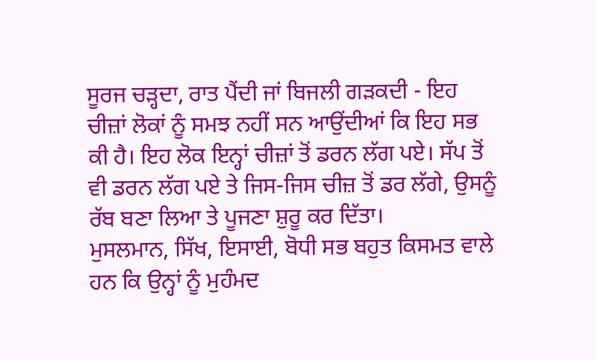ਸੂਰਜ ਚੜ੍ਹਦਾ, ਰਾਤ ਪੈਂਦੀ ਜਾਂ ਬਿਜਲੀ ਗੜਕਦੀ - ਇਹ ਚੀਜ਼ਾਂ ਲੋਕਾਂ ਨੂੰ ਸਮਝ ਨਹੀਂ ਸਨ ਆਉਂਦੀਆਂ ਕਿ ਇਹ ਸਭ ਕੀ ਹੈ। ਇਹ ਲੋਕ ਇਨ੍ਹਾਂ ਚੀਜ਼ਾਂ ਤੋਂ ਡਰਨ ਲੱਗ ਪਏ। ਸੱਪ ਤੋਂ ਵੀ ਡਰਨ ਲੱਗ ਪਏ ਤੇ ਜਿਸ-ਜਿਸ ਚੀਜ਼ ਤੋਂ ਡਰ ਲੱਗੇ, ਉਸਨੂੰ ਰੱਬ ਬਣਾ ਲਿਆ ਤੇ ਪੂਜਣਾ ਸ਼ੁਰੂ ਕਰ ਦਿੱਤਾ।
ਮੁਸਲਮਾਨ, ਸਿੱਖ, ਇਸਾਈ, ਬੋਧੀ ਸਭ ਬਹੁਤ ਕਿਸਮਤ ਵਾਲੇ ਹਨ ਕਿ ਉਨ੍ਹਾਂ ਨੂੰ ਮੁਹੰਮਦ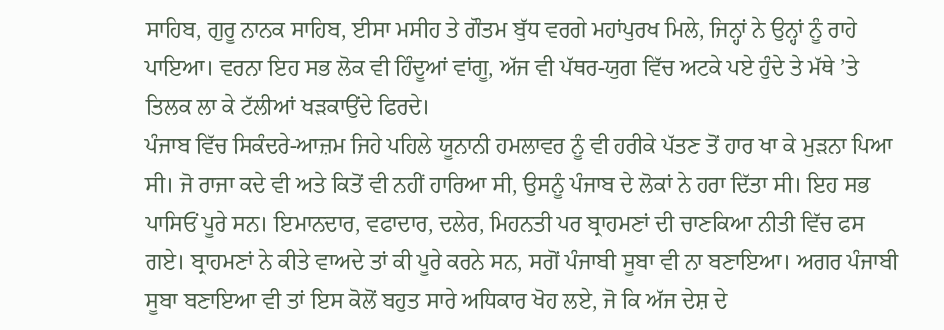ਸਾਹਿਬ, ਗੁਰੂ ਨਾਨਕ ਸਾਹਿਬ, ਈਸਾ ਮਸੀਹ ਤੇ ਗੌਤਮ ਬੁੱਧ ਵਰਗੇ ਮਹਾਂਪੁਰਖ ਮਿਲੇ, ਜਿਨ੍ਹਾਂ ਨੇ ਉਨ੍ਹਾਂ ਨੂੰ ਰਾਹੇ ਪਾਇਆ। ਵਰਨਾ ਇਹ ਸਭ ਲੋਕ ਵੀ ਹਿੰਦੂਆਂ ਵਾਂਗੂ, ਅੱਜ ਵੀ ਪੱਥਰ-ਯੁਗ ਵਿੱਚ ਅਟਕੇ ਪਏ ਹੁੰਦੇ ਤੇ ਮੱਥੇ ’ਤੇ ਤਿਲਕ ਲਾ ਕੇ ਟੱਲੀਆਂ ਖੜਕਾਉਂਦੇ ਫਿਰਦੇ।
ਪੰਜਾਬ ਵਿੱਚ ਸਿਕੰਦਰੇ-ਆਜ਼ਮ ਜਿਹੇ ਪਹਿਲੇ ਯੂਨਾਨੀ ਹਮਲਾਵਰ ਨੂੰ ਵੀ ਹਰੀਕੇ ਪੱਤਣ ਤੋਂ ਹਾਰ ਖਾ ਕੇ ਮੁੜਨਾ ਪਿਆ ਸੀ। ਜੋ ਰਾਜਾ ਕਦੇ ਵੀ ਅਤੇ ਕਿਤੋਂ ਵੀ ਨਹੀਂ ਹਾਰਿਆ ਸੀ, ਉਸਨੂੰ ਪੰਜਾਬ ਦੇ ਲੋਕਾਂ ਨੇ ਹਰਾ ਦਿੱਤਾ ਸੀ। ਇਹ ਸਭ ਪਾਸਿਓਂ ਪੂਰੇ ਸਨ। ਇਮਾਨਦਾਰ, ਵਫਾਦਾਰ, ਦਲੇਰ, ਮਿਹਨਤੀ ਪਰ ਬ੍ਰਾਹਮਣਾਂ ਦੀ ਚਾਣਕਿਆ ਨੀਤੀ ਵਿੱਚ ਫਸ ਗਏ। ਬ੍ਰਾਹਮਣਾਂ ਨੇ ਕੀਤੇ ਵਾਅਦੇ ਤਾਂ ਕੀ ਪੂਰੇ ਕਰਨੇ ਸਨ, ਸਗੋਂ ਪੰਜਾਬੀ ਸੂਬਾ ਵੀ ਨਾ ਬਣਾਇਆ। ਅਗਰ ਪੰਜਾਬੀ ਸੂਬਾ ਬਣਾਇਆ ਵੀ ਤਾਂ ਇਸ ਕੋਲੋਂ ਬਹੁਤ ਸਾਰੇ ਅਧਿਕਾਰ ਖੋਹ ਲਏ, ਜੋ ਕਿ ਅੱਜ ਦੇਸ਼ ਦੇ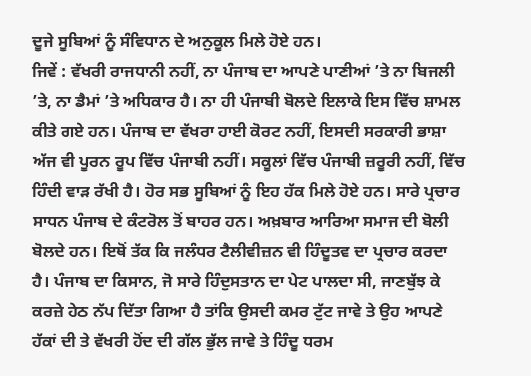ਦੂਜੇ ਸੂਬਿਆਂ ਨੂੰ ਸੰਵਿਧਾਨ ਦੇ ਅਨੁਕੂਲ ਮਿਲੇ ਹੋਏ ਹਨ।
ਜਿਵੇਂ : ਵੱਖਰੀ ਰਾਜਧਾਨੀ ਨਹੀਂ, ਨਾ ਪੰਜਾਬ ਦਾ ਆਪਣੇ ਪਾਣੀਆਂ ’ਤੇ ਨਾ ਬਿਜਲੀ ’ਤੇ, ਨਾ ਡੈਮਾਂ ’ਤੇ ਅਧਿਕਾਰ ਹੈ। ਨਾ ਹੀ ਪੰਜਾਬੀ ਬੋਲਦੇ ਇਲਾਕੇ ਇਸ ਵਿੱਚ ਸ਼ਾਮਲ ਕੀਤੇ ਗਏ ਹਨ। ਪੰਜਾਬ ਦਾ ਵੱਖਰਾ ਹਾਈ ਕੋਰਟ ਨਹੀਂ, ਇਸਦੀ ਸਰਕਾਰੀ ਭਾਸ਼ਾ ਅੱਜ ਵੀ ਪੂਰਨ ਰੂਪ ਵਿੱਚ ਪੰਜਾਬੀ ਨਹੀਂ। ਸਕੂਲਾਂ ਵਿੱਚ ਪੰਜਾਬੀ ਜ਼ਰੂਰੀ ਨਹੀਂ, ਵਿੱਚ ਹਿੰਦੀ ਵਾੜ ਰੱਖੀ ਹੈ। ਹੋਰ ਸਭ ਸੂਬਿਆਂ ਨੂੰ ਇਹ ਹੱਕ ਮਿਲੇ ਹੋਏ ਹਨ। ਸਾਰੇ ਪ੍ਰਚਾਰ ਸਾਧਨ ਪੰਜਾਬ ਦੇ ਕੰਟਰੋਲ ਤੋਂ ਬਾਹਰ ਹਨ। ਅਖ਼ਬਾਰ ਆਰਿਆ ਸਮਾਜ ਦੀ ਬੋਲੀ ਬੋਲਦੇ ਹਨ। ਇਥੋਂ ਤੱਕ ਕਿ ਜਲੰਧਰ ਟੈਲੀਵੀਜ਼ਨ ਵੀ ਹਿੰਦੂਤਵ ਦਾ ਪ੍ਰਚਾਰ ਕਰਦਾ ਹੈ। ਪੰਜਾਬ ਦਾ ਕਿਸਾਨ, ਜੋ ਸਾਰੇ ਹਿੰਦੁਸਤਾਨ ਦਾ ਪੇਟ ਪਾਲਦਾ ਸੀ, ਜਾਣਬੁੱਝ ਕੇ ਕਰਜ਼ੇ ਹੇਠ ਨੱਪ ਦਿੱਤਾ ਗਿਆ ਹੈ ਤਾਂਕਿ ਉਸਦੀ ਕਮਰ ਟੁੱਟ ਜਾਵੇ ਤੇ ਉਹ ਆਪਣੇ ਹੱਕਾਂ ਦੀ ਤੇ ਵੱਖਰੀ ਹੋਂਦ ਦੀ ਗੱਲ ਭੁੱਲ ਜਾਵੇ ਤੇ ਹਿੰਦੂ ਧਰਮ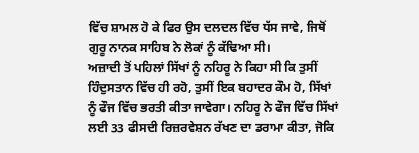ਵਿੱਚ ਸ਼ਾਮਲ ਹੋ ਕੇ ਫਿਰ ਉਸ ਦਲਦਲ ਵਿੱਚ ਧੱਸ ਜਾਵੇ, ਜਿਥੋਂ ਗੁਰੂ ਨਾਨਕ ਸਾਹਿਬ ਨੇ ਲੋਕਾਂ ਨੂੰ ਕੱਢਿਆ ਸੀ।
ਅਜ਼ਾਦੀ ਤੋਂ ਪਹਿਲਾਂ ਸਿੱਖਾਂ ਨੂੰ ਨਹਿਰੂ ਨੇ ਕਿਹਾ ਸੀ ਕਿ ਤੁਸੀਂ ਹਿੰਦੁਸਤਾਨ ਵਿੱਚ ਹੀ ਰਹੋ, ਤੁਸੀਂ ਇਕ ਬਹਾਦਰ ਕੌਮ ਹੋ, ਸਿੱਖਾਂ ਨੂੰ ਫੌਜ ਵਿੱਚ ਭਰਤੀ ਕੀਤਾ ਜਾਵੇਗਾ। ਨਹਿਰੂ ਨੇ ਫੌਜ ਵਿੱਚ ਸਿੱਖਾਂ ਲਈ 33 ਫੀਸਦੀ ਰਿਜ਼ਰਵੇਸ਼ਨ ਰੱਖਣ ਦਾ ਡਰਾਮਾ ਕੀਤਾ, ਜੋਕਿ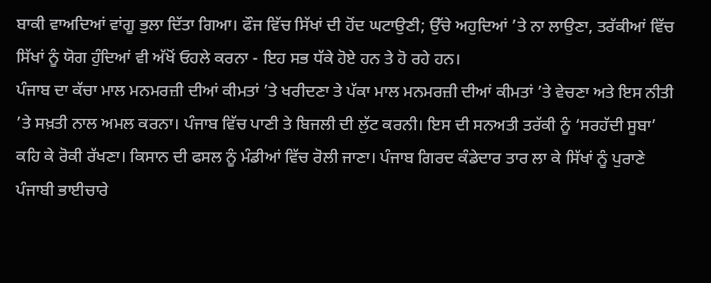ਬਾਕੀ ਵਾਅਦਿਆਂ ਵਾਂਗੂ ਭੁਲਾ ਦਿੱਤਾ ਗਿਆ। ਫੌਜ ਵਿੱਚ ਸਿੱਖਾਂ ਦੀ ਹੋਂਦ ਘਟਾਉਣੀ; ਉੱਚੇ ਅਹੁਦਿਆਂ ’ਤੇ ਨਾ ਲਾਉਣਾ, ਤਰੱਕੀਆਂ ਵਿੱਚ ਸਿੱਖਾਂ ਨੂੰ ਯੋਗ ਹੁੰਦਿਆਂ ਵੀ ਅੱਖੋਂ ਓਹਲੇ ਕਰਨਾ - ਇਹ ਸਭ ਧੱਕੇ ਹੋਏ ਹਨ ਤੇ ਹੋ ਰਹੇ ਹਨ।
ਪੰਜਾਬ ਦਾ ਕੱਚਾ ਮਾਲ ਮਨਮਰਜ਼ੀ ਦੀਆਂ ਕੀਮਤਾਂ ’ਤੇ ਖਰੀਦਣਾ ਤੇ ਪੱਕਾ ਮਾਲ ਮਨਮਰਜ਼ੀ ਦੀਆਂ ਕੀਮਤਾਂ ’ਤੇ ਵੇਚਣਾ ਅਤੇ ਇਸ ਨੀਤੀ ’ਤੇ ਸਖ਼ਤੀ ਨਾਲ ਅਮਲ ਕਰਨਾ। ਪੰਜਾਬ ਵਿੱਚ ਪਾਣੀ ਤੇ ਬਿਜਲੀ ਦੀ ਲੁੱਟ ਕਰਨੀ। ਇਸ ਦੀ ਸਨਅਤੀ ਤਰੱਕੀ ਨੂੰ ‘ਸਰਹੱਦੀ ਸੂਬਾ’ ਕਹਿ ਕੇ ਰੋਕੀ ਰੱਖਣਾ। ਕਿਸਾਨ ਦੀ ਫਸਲ ਨੂੰ ਮੰਡੀਆਂ ਵਿੱਚ ਰੋਲੀ ਜਾਣਾ। ਪੰਜਾਬ ਗਿਰਦ ਕੰਡੇਦਾਰ ਤਾਰ ਲਾ ਕੇ ਸਿੱਖਾਂ ਨੂੰ ਪੁਰਾਣੇ ਪੰਜਾਬੀ ਭਾਈਚਾਰੇ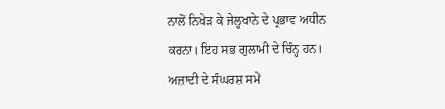ਨਾਲੋਂ ਨਿਖੇੜ ਕੇ ਜੇਲ੍ਹਖਾਨੇ ਦੇ ਪ੍ਰਭਾਵ ਅਧੀਨ ਕਰਨਾ। ਇਹ ਸਭ ਗੁਲਾਮੀ ਦੇ ਚਿੰਨ੍ਹ ਹਨ।
ਅਜ਼ਾਦੀ ਦੇ ਸੰਘਰਸ਼ ਸਮੇਂ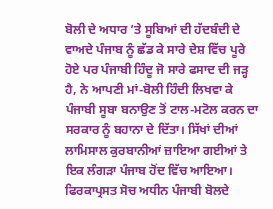ਬੋਲੀ ਦੇ ਅਧਾਰ ’ਤੇ ਸੂਬਿਆਂ ਦੀ ਹੱਦਬੰਦੀ ਦੇ ਵਾਅਦੇ ਪੰਜਾਬ ਨੂੰ ਛੱਡ ਕੇ ਸਾਰੇ ਦੇਸ਼ ਵਿੱਚ ਪੂਰੇ ਹੋਏ ਪਰ ਪੰਜਾਬੀ ਹਿੰਦੂ ਜੋ ਸਾਰੇ ਫਸਾਦ ਦੀ ਜੜ੍ਹ ਹੈ, ਨੇ ਆਪਣੀ ਮਾਂ-ਬੋਲੀ ਹਿੰਦੀ ਲਿਖਵਾ ਕੇ ਪੰਜਾਬੀ ਸੂਬਾ ਬਨਾਉਣ ਤੋਂ ਟਾਲ-ਮਟੋਲ ਕਰਨ ਦਾ ਸਰਕਾਰ ਨੂੰ ਬਹਾਨਾ ਦੇ ਦਿੱਤਾ। ਸਿੱਖਾਂ ਦੀਆਂ ਲਾਮਿਸਾਲ ਕੁਰਬਾਨੀਆਂ ਜ਼ਾਇਆ ਗਈਆਂ ਤੇ ਇਕ ਲੰਗੜਾ ਪੰਜਾਬ ਹੋਂਦ ਵਿੱਚ ਆਇਆ। ਫਿਰਕਾਪ੍ਰਸਤ ਸੋਚ ਅਧੀਨ ਪੰਜਾਬੀ ਬੋਲਦੇ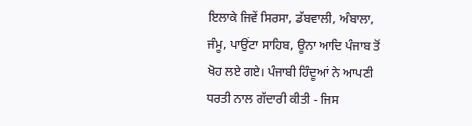ਇਲਾਕੇ ਜਿਵੇਂ ਸਿਰਸਾ, ਡੱਬਵਾਲੀ, ਅੰਬਾਲਾ, ਜੰਮੂ, ਪਾਉਂਟਾ ਸਾਹਿਬ, ਊਨਾ ਆਦਿ ਪੰਜਾਬ ਤੋਂ ਖੋਹ ਲਏ ਗਏ। ਪੰਜਾਬੀ ਹਿੰਦੂਆਂ ਨੇ ਆਪਣੀ ਧਰਤੀ ਨਾਲ ਗੱਦਾਰੀ ਕੀਤੀ - ਜਿਸ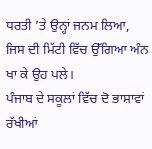ਧਰਤੀ ’ਤੇ ਉਨ੍ਹਾਂ ਜਨਮ ਲਿਆ, ਜਿਸ ਦੀ ਮਿੱਟੀ ਵਿੱਚ ਉੱਗਿਆ ਅੰਨ ਖਾ ਕੇ ਉਹ ਪਲੇ।
ਪੰਜਾਬ ਦੇ ਸਕੂਲਾਂ ਵਿੱਚ ਦੋ ਭਾਸ਼ਾਵਾਂ ਰੱਖੀਆਂ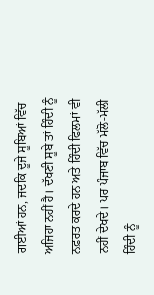ਗਈਆਂ ਹਨ, ਜਦਕਿ ਦੂਜੇ ਸੂਬਿਆਂ ਵਿੱਚ ਅਜਿਹਾ ਨਹੀਂ ਹੈ। ਦੱਖਣੀ ਸੂਬੇ ਤਾਂ ਹਿੰਦੀ ਨੂੰ ਨਫ਼ਰਤ ਕਰਦੇ ਹਨ ਅਤੇ ਹਿੰਦੀ ਫਿਲਮਾਂ ਵੀ ਨਹੀਂ ਦੇਖਦੇ। ਪਰ ਪੰਜਾਬ ਵਿੱਚ ਮੱਲੋ-ਮੱਲੀ ਹਿੰਦੀ ਨੂੰ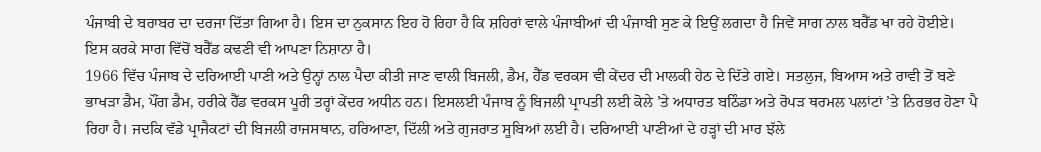ਪੰਜਾਬੀ ਦੇ ਬਰਾਬਰ ਦਾ ਦਰਜਾ ਦਿੱਤਾ ਗਿਆ ਹੈ। ਇਸ ਦਾ ਨੁਕਸਾਨ ਇਹ ਹੋ ਰਿਹਾ ਹੈ ਕਿ ਸ਼ਹਿਰਾਂ ਵਾਲੇ ਪੰਜਾਬੀਆਂ ਦੀ ਪੰਜਾਬੀ ਸੁਣ ਕੇ ਇਉਂ ਲਗਦਾ ਹੈ ਜਿਵੇਂ ਸਾਗ ਨਾਲ ਬਰੈੱਡ ਖਾ ਰਹੇ ਹੋਈਏ। ਇਸ ਕਰਕੇ ਸਾਗ ਵਿੱਚੋਂ ਬਰੈੱਡ ਕਢਣੀ ਵੀ ਆਪਣਾ ਨਿਸ਼ਾਨਾ ਹੈ।
1966 ਵਿੱਚ ਪੰਜਾਬ ਦੇ ਦਰਿਆਈ ਪਾਣੀ ਅਤੇ ਉਨ੍ਹਾਂ ਨਾਲ ਪੈਦਾ ਕੀਤੀ ਜਾਣ ਵਾਲੀ ਬਿਜਲੀ, ਡੈਮ, ਹੈੱਡ ਵਰਕਸ ਵੀ ਕੇਂਦਰ ਦੀ ਮਾਲਕੀ ਹੇਠ ਦੇ ਦਿੱਤੇ ਗਏ। ਸਤਲੁਜ, ਬਿਆਸ ਅਤੇ ਰਾਵੀ ਤੋਂ ਬਣੇ ਭਾਖੜਾ ਡੈਮ, ਪੌਂਗ ਡੈਮ, ਹਰੀਕੇ ਹੈੱਡ ਵਰਕਸ ਪੂਰੀ ਤਰ੍ਹਾਂ ਕੇਂਦਰ ਅਧੀਨ ਹਨ। ਇਸਲਈ ਪੰਜਾਬ ਨੂੰ ਬਿਜਲੀ ਪ੍ਰਾਪਤੀ ਲਈ ਕੋਲੇ ’ਤੇ ਅਧਾਰਤ ਬਠਿੰਡਾ ਅਤੇ ਰੋਪੜ ਥਰਮਲ ਪਲਾਂਟਾਂ ’ਤੇ ਨਿਰਭਰ ਹੋਣਾ ਪੈ ਰਿਹਾ ਹੈ। ਜਦਕਿ ਵੱਡੇ ਪ੍ਰਾਜੈਕਟਾਂ ਦੀ ਬਿਜਲੀ ਰਾਜਸਥਾਨ, ਹਰਿਆਣਾ, ਦਿੱਲੀ ਅਤੇ ਗੁਜਰਾਤ ਸੂਬਿਆਂ ਲਈ ਹੈ। ਦਰਿਆਈ ਪਾਣੀਆਂ ਦੇ ਹੜ੍ਹਾਂ ਦੀ ਮਾਰ ਝੱਲੇ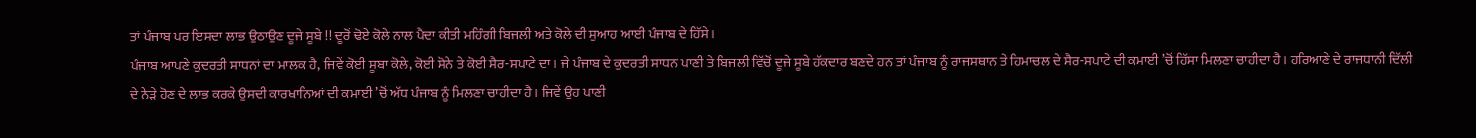ਤਾਂ ਪੰਜਾਬ ਪਰ ਇਸਦਾ ਲਾਭ ਉਠਾਉਣ ਦੂਜੇ ਸੂਬੇ !! ਦੂਰੋਂ ਢੋਏ ਕੋਲੇ ਨਾਲ ਪੈਦਾ ਕੀਤੀ ਮਹਿੰਗੀ ਬਿਜਲੀ ਅਤੇ ਕੋਲੇ ਦੀ ਸੁਆਹ ਆਈ ਪੰਜਾਬ ਦੇ ਹਿੱਸੇ।
ਪੰਜਾਬ ਆਪਣੇ ਕੁਦਰਤੀ ਸਾਧਨਾਂ ਦਾ ਮਾਲਕ ਹੈ, ਜਿਵੇਂ ਕੋਈ ਸੂਬਾ ਕੋਲੇ, ਕੋਈ ਸੋਨੇ ਤੇ ਕੋਈ ਸੈਰ-ਸਪਾਟੇ ਦਾ। ਜੇ ਪੰਜਾਬ ਦੇ ਕੁਦਰਤੀ ਸਾਧਨ ਪਾਣੀ ਤੇ ਬਿਜਲੀ ਵਿੱਚੋਂ ਦੂਜੇ ਸੂਬੇ ਹੱਕਦਾਰ ਬਣਦੇ ਹਨ ਤਾਂ ਪੰਜਾਬ ਨੂੰ ਰਾਜਸਥਾਨ ਤੇ ਹਿਮਾਚਲ ਦੇ ਸੈਰ-ਸਪਾਟੇ ਦੀ ਕਮਾਈ ’ਚੋਂ ਹਿੱਸਾ ਮਿਲਣਾ ਚਾਹੀਦਾ ਹੈ। ਹਰਿਆਣੇ ਦੇ ਰਾਜਧਾਨੀ ਦਿੱਲੀ ਦੇ ਨੇੜੇ ਹੋਣ ਦੇ ਲਾਭ ਕਰਕੇ ਉਸਦੀ ਕਾਰਖਾਨਿਆਂ ਦੀ ਕਮਾਈ ’ਚੋਂ ਅੱਧ ਪੰਜਾਬ ਨੂੰ ਮਿਲਣਾ ਚਾਹੀਦਾ ਹੈ। ਜਿਵੇਂ ਉਹ ਪਾਣੀ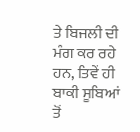ਤੇ ਬਿਜਲੀ ਦੀ ਮੰਗ ਕਰ ਰਹੇ ਹਨ, ਤਿਵੇਂ ਹੀ ਬਾਕੀ ਸੂਬਿਆਂ ਤੋਂ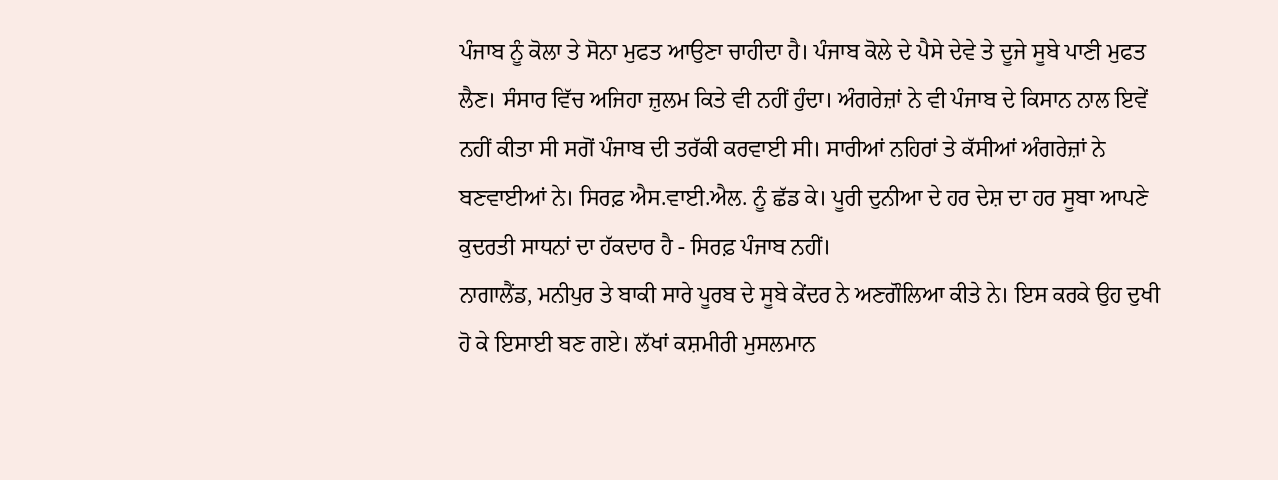ਪੰਜਾਬ ਨੂੰ ਕੋਲਾ ਤੇ ਸੋਨਾ ਮੁਫਤ ਆਉਣਾ ਚਾਹੀਦਾ ਹੈ। ਪੰਜਾਬ ਕੋਲੇ ਦੇ ਪੈਸੇ ਦੇਵੇ ਤੇ ਦੂਜੇ ਸੂਬੇ ਪਾਣੀ ਮੁਫਤ ਲੈਣ। ਸੰਸਾਰ ਵਿੱਚ ਅਜਿਹਾ ਜ਼ੁਲਮ ਕਿਤੇ ਵੀ ਨਹੀਂ ਹੁੰਦਾ। ਅੰਗਰੇਜ਼ਾਂ ਨੇ ਵੀ ਪੰਜਾਬ ਦੇ ਕਿਸਾਨ ਨਾਲ ਇਵੇਂ ਨਹੀਂ ਕੀਤਾ ਸੀ ਸਗੋਂ ਪੰਜਾਬ ਦੀ ਤਰੱਕੀ ਕਰਵਾਈ ਸੀ। ਸਾਰੀਆਂ ਨਹਿਰਾਂ ਤੇ ਕੱਸੀਆਂ ਅੰਗਰੇਜ਼ਾਂ ਨੇ ਬਣਵਾਈਆਂ ਨੇ। ਸਿਰਫ਼ ਐਸ.ਵਾਈ.ਐਲ. ਨੂੰ ਛੱਡ ਕੇ। ਪੂਰੀ ਦੁਨੀਆ ਦੇ ਹਰ ਦੇਸ਼ ਦਾ ਹਰ ਸੂਬਾ ਆਪਣੇ ਕੁਦਰਤੀ ਸਾਧਨਾਂ ਦਾ ਹੱਕਦਾਰ ਹੈ - ਸਿਰਫ਼ ਪੰਜਾਬ ਨਹੀਂ।
ਨਾਗਾਲੈਂਡ, ਮਨੀਪੁਰ ਤੇ ਬਾਕੀ ਸਾਰੇ ਪੂਰਬ ਦੇ ਸੂਬੇ ਕੇਂਦਰ ਨੇ ਅਣਗੌਲਿਆ ਕੀਤੇ ਨੇ। ਇਸ ਕਰਕੇ ਉਹ ਦੁਖੀ ਹੋ ਕੇ ਇਸਾਈ ਬਣ ਗਏ। ਲੱਖਾਂ ਕਸ਼ਮੀਰੀ ਮੁਸਲਮਾਨ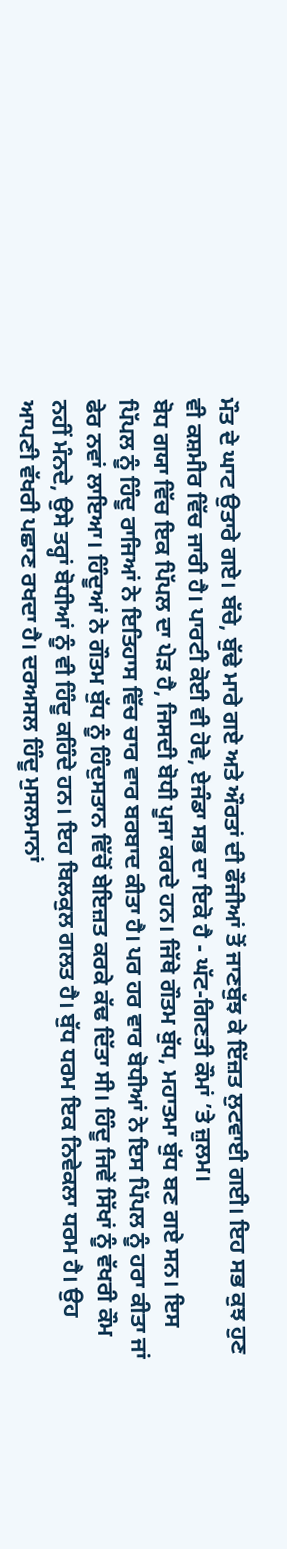ਮੌਤ ਦੇ ਘਾਟ ਉਤਾਰੇ ਗਏ। ਬੱਚੇ, ਬੁੱਢੇ ਮਾਰੇ ਗਏ ਅਤੇ ਔਰਤਾਂ ਦੀ ਫੌਜੀਆਂ ਤੋਂ ਜਾਣਬੁੱਝ ਕੇ ਇੱਜ਼ਤ ਲੁਟਵਾਈ ਗਈ। ਇਹ ਸਭ ਕੁਝ ਹੁਣ ਵੀ ਕਸ਼ਮੀਰ ਵਿੱਚ ਜਾਰੀ ਹੈ। ਪਾਰਟੀ ਕੋਈ ਵੀ ਹੋਵੇ, ਏਜੰਡਾ ਸਭ ਦਾ ਇਕੋ ਹੈ - ਘੱਟ-ਗਿਣਤੀ ਕੌਮਾਂ ’ਤੇ ਜ਼ੁਲਮ।
ਬੋਧ ਗਯਾ ਵਿੱਚ ਇਕ ਪਿੱਪਲ ਦਾ ਪੇੜ ਹੈ, ਜਿਸਦੀ ਬੋਧੀ ਪੂਜਾ ਕਰਦੇ ਹਨ। ਜਿੱਥੇ ਗੌਤਮ ਬੁੱਧ, ਮਹਾਤਮਾ ਬੁੱਧ ਬਣ ਗਏ ਸਨ। ਇਸ ਪਿੱਪਲ ਨੂੰ ਹਿੰਦੂ ਰਾਜਿਆਂ ਨੇ ਇਤਿਹਾਸ ਵਿੱਚ ਚਾਰ ਵਾਰ ਬਰਬਾਦ ਕੀਤਾ ਹੈ। ਪਰ ਹਰ ਵਾਰ ਬੋਧੀਆਂ ਨੇ ਇਸ ਪਿੱਪਲ ਨੂੰ ਹਰਾ ਕੀਤਾ ਜਾਂ ਫੇਰ ਨਵਾਂ ਲਾਇਆ। ਹਿੰਦੂਆਂ ਨੇ ਗੌਤਮ ਬੁੱਧ ਨੂੰ ਹਿੰਦੁਸਤਾਨ ਵਿੱਚੋਂ ਬੇਇਜ਼ਤ ਕਰਕੇ ਕੱਢ ਦਿੱਤਾ ਸੀ। ਹਿੰਦੂ ਜਿਵੇਂ ਸਿੱਖਾਂ ਨੂੰ ਵੱਖਰੀ ਕੌਮ ਨਹੀਂ ਮੰਨਦੇ, ਉਸੇ ਤਰ੍ਹਾਂ ਬੋਧੀਆਂ ਨੂੰ ਵੀ ਹਿੰਦੂ ਕਹਿੰਦੇ ਹਨ। ਇਹ ਬਿਲਕੁਲ ਗਲਤ ਹੈ। ਬੁੱਧ ਧਰਮ ਇਕ ਨਿਵੇਕਲਾ ਧਰਮ ਹੈ। ਉਹ ਆਪਣੀ ਵੱਖਰੀ ਪਛਾਣ ਰਖਦਾ ਹੈ। ਦਰਅਸਲ ਹਿੰਦੂ ਮੁਸਲਮਾਨਾਂ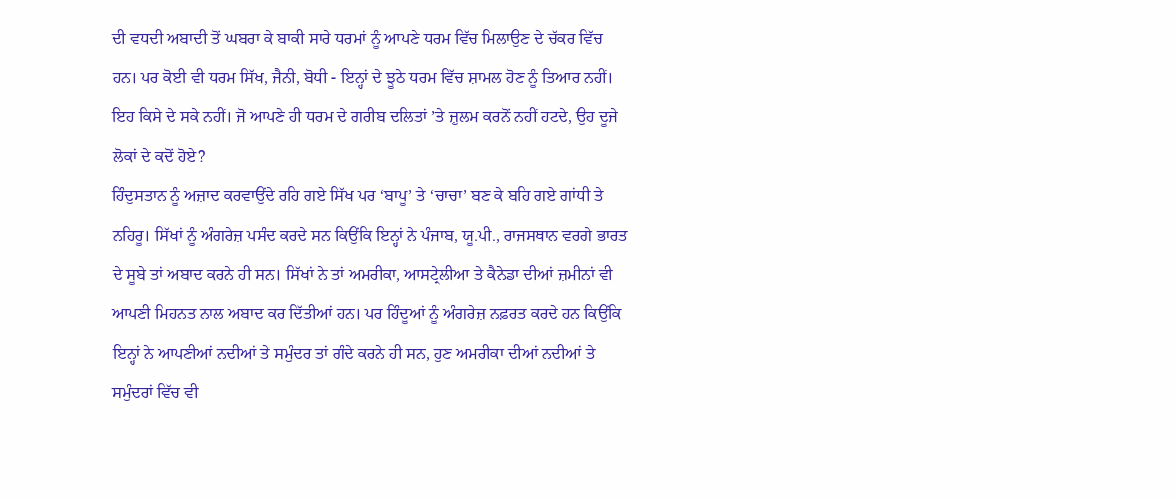ਦੀ ਵਧਦੀ ਅਬਾਦੀ ਤੋਂ ਘਬਰਾ ਕੇ ਬਾਕੀ ਸਾਰੇ ਧਰਮਾਂ ਨੂੰ ਆਪਣੇ ਧਰਮ ਵਿੱਚ ਮਿਲਾਉਣ ਦੇ ਚੱਕਰ ਵਿੱਚ ਹਨ। ਪਰ ਕੋਈ ਵੀ ਧਰਮ ਸਿੱਖ, ਜੈਨੀ, ਬੋਧੀ - ਇਨ੍ਹਾਂ ਦੇ ਝੂਠੇ ਧਰਮ ਵਿੱਚ ਸ਼ਾਮਲ ਹੋਣ ਨੂੰ ਤਿਆਰ ਨਹੀਂ। ਇਹ ਕਿਸੇ ਦੇ ਸਕੇ ਨਹੀਂ। ਜੋ ਆਪਣੇ ਹੀ ਧਰਮ ਦੇ ਗਰੀਬ ਦਲਿਤਾਂ ’ਤੇ ਜ਼ੁਲਮ ਕਰਨੋਂ ਨਹੀਂ ਹਟਦੇ, ਉਹ ਦੂਜੇ ਲੋਕਾਂ ਦੇ ਕਦੋਂ ਹੋਏ?
ਹਿੰਦੁਸਤਾਨ ਨੂੰ ਅਜ਼ਾਦ ਕਰਵਾਉਂਦੇ ਰਹਿ ਗਏ ਸਿੱਖ ਪਰ ‘ਬਾਪੂ’ ਤੇ ‘ਚਾਚਾ’ ਬਣ ਕੇ ਬਹਿ ਗਏ ਗਾਂਧੀ ਤੇ ਨਹਿਰੂ। ਸਿੱਖਾਂ ਨੂੰ ਅੰਗਰੇਜ਼ ਪਸੰਦ ਕਰਦੇ ਸਨ ਕਿਉਂਕਿ ਇਨ੍ਹਾਂ ਨੇ ਪੰਜਾਬ, ਯੂ.ਪੀ., ਰਾਜਸਥਾਨ ਵਰਗੇ ਭਾਰਤ ਦੇ ਸੂਬੇ ਤਾਂ ਅਬਾਦ ਕਰਨੇ ਹੀ ਸਨ। ਸਿੱਖਾਂ ਨੇ ਤਾਂ ਅਮਰੀਕਾ, ਆਸਟ੍ਰੇਲੀਆ ਤੇ ਕੈਨੇਡਾ ਦੀਆਂ ਜ਼ਮੀਨਾਂ ਵੀ ਆਪਣੀ ਮਿਹਨਤ ਨਾਲ ਅਬਾਦ ਕਰ ਦਿੱਤੀਆਂ ਹਨ। ਪਰ ਹਿੰਦੂਆਂ ਨੂੰ ਅੰਗਰੇਜ਼ ਨਫ਼ਰਤ ਕਰਦੇ ਹਨ ਕਿਉਂਕਿ ਇਨ੍ਹਾਂ ਨੇ ਆਪਣੀਆਂ ਨਦੀਆਂ ਤੇ ਸਮੁੰਦਰ ਤਾਂ ਗੰਦੇ ਕਰਨੇ ਹੀ ਸਨ, ਹੁਣ ਅਮਰੀਕਾ ਦੀਆਂ ਨਦੀਆਂ ਤੇ ਸਮੁੰਦਰਾਂ ਵਿੱਚ ਵੀ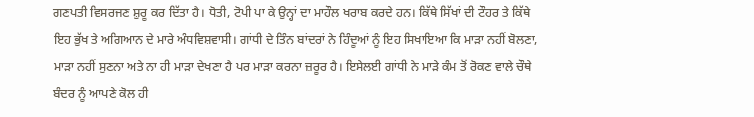ਗਣਪਤੀ ਵਿਸਰਜਣ ਸ਼ੁਰੂ ਕਰ ਦਿੱਤਾ ਹੈ। ਧੋਤੀ, ਟੋਪੀ ਪਾ ਕੇ ਉਨ੍ਹਾਂ ਦਾ ਮਾਹੌਲ ਖਰਾਬ ਕਰਦੇ ਹਨ। ਕਿੱਥੇ ਸਿੱਖਾਂ ਦੀ ਟੌਹਰ ਤੇ ਕਿੱਥੇ ਇਹ ਭੁੱਖ ਤੇ ਅਗਿਆਨ ਦੇ ਮਾਰੇ ਅੰਧਵਿਸ਼ਵਾਸੀ। ਗਾਂਧੀ ਦੇ ਤਿੰਨ ਬਾਂਦਰਾਂ ਨੇ ਹਿੰਦੂਆਂ ਨੂੰ ਇਹ ਸਿਖਾਇਆ ਕਿ ਮਾੜਾ ਨਹੀਂ ਬੋਲਣਾ, ਮਾੜਾ ਨਹੀਂ ਸੁਣਨਾ ਅਤੇ ਨਾ ਹੀ ਮਾੜਾ ਦੇਖਣਾ ਹੈ ਪਰ ਮਾੜਾ ਕਰਨਾ ਜ਼ਰੂਰ ਹੈ। ਇਸੇਲਈ ਗਾਂਧੀ ਨੇ ਮਾੜੇ ਕੰਮ ਤੋਂ ਰੋਕਣ ਵਾਲੇ ਚੌਥੇ ਬੰਦਰ ਨੂੰ ਆਪਣੇ ਕੋਲ ਹੀ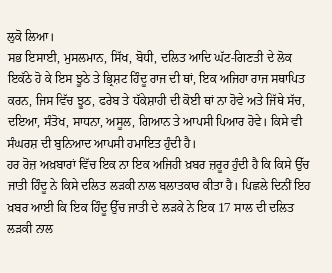ਲੁਕੋ ਲਿਆ।
ਸਭ ਇਸਾਈ, ਮੁਸਲਮਾਨ, ਸਿੱਖ, ਬੋਧੀ, ਦਲਿਤ ਆਦਿ ਘੱਟ-ਗਿਣਤੀ ਦੇ ਲੋਕ ਇਕੱਠੇ ਹੋ ਕੇ ਇਸ ਝੂਠੇ ਤੇ ਭ੍ਰਿਸ਼ਟ ਹਿੰਦੂ ਰਾਜ ਦੀ ਥਾਂ, ਇਕ ਅਜਿਹਾ ਰਾਜ ਸਥਾਪਿਤ ਕਰਨ, ਜਿਸ ਵਿੱਚ ਝੂਠ, ਫਰੇਬ ਤੇ ਧੱਕੇਸ਼ਾਹੀ ਦੀ ਕੋਈ ਥਾਂ ਨਾ ਹੋਵੇ ਅਤੇ ਜਿੱਥੇ ਸੱਚ, ਦਇਆ, ਸੰਤੋਖ, ਸਾਧਨਾ, ਅਸੂਲ, ਗਿਆਨ ਤੇ ਆਪਸੀ ਪਿਆਰ ਹੋਵੇ। ਕਿਸੇ ਵੀ ਸੰਘਰਸ਼ ਦੀ ਬੁਨਿਆਦ ਆਪਸੀ ਹਮਾਇਤ ਹੁੰਦੀ ਹੈ।
ਹਰ ਰੋਜ਼ ਅਖ਼ਬਾਰਾਂ ਵਿੱਚ ਇਕ ਨਾ ਇਕ ਅਜਿਹੀ ਖ਼ਬਰ ਜ਼ਰੂਰ ਹੁੰਦੀ ਹੈ ਕਿ ਕਿਸੇ ਉੱਚ ਜਾਤੀ ਹਿੰਦੂ ਨੇ ਕਿਸੇ ਦਲਿਤ ਲੜਕੀ ਨਾਲ ਬਲਾਤਕਾਰ ਕੀਤਾ ਹੈ। ਪਿਛਲੇ ਦਿਨੀਂ ਇਹ ਖ਼ਬਰ ਆਈ ਕਿ ਇਕ ਹਿੰਦੂ ਉੱਚ ਜਾਤੀ ਦੇ ਲੜਕੇ ਨੇ ਇਕ 17 ਸਾਲ ਦੀ ਦਲਿਤ ਲੜਕੀ ਨਾਲ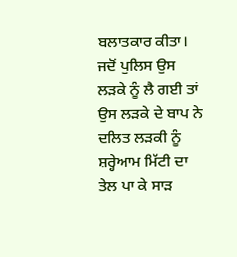ਬਲਾਤਕਾਰ ਕੀਤਾ। ਜਦੋਂ ਪੁਲਿਸ ਉਸ ਲੜਕੇ ਨੂੰ ਲੈ ਗਈ ਤਾਂ ਉਸ ਲੜਕੇ ਦੇ ਬਾਪ ਨੇ ਦਲਿਤ ਲੜਕੀ ਨੂੰ ਸ਼ਰ੍ਹੇਆਮ ਮਿੱਟੀ ਦਾ ਤੇਲ ਪਾ ਕੇ ਸਾੜ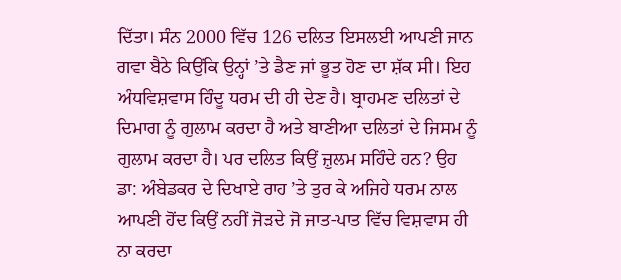ਦਿੱਤਾ। ਸੰਨ 2000 ਵਿੱਚ 126 ਦਲਿਤ ਇਸਲਈ ਆਪਣੀ ਜਾਨ ਗਵਾ ਬੈਠੇ ਕਿਉਂਕਿ ਉਨ੍ਹਾਂ ’ਤੇ ਡੈਣ ਜਾਂ ਭੂਤ ਹੋਣ ਦਾ ਸ਼ੱਕ ਸੀ। ਇਹ ਅੰਧਵਿਸ਼ਵਾਸ ਹਿੰਦੂ ਧਰਮ ਦੀ ਹੀ ਦੇਣ ਹੈ। ਬ੍ਰਾਹਮਣ ਦਲਿਤਾਂ ਦੇ ਦਿਮਾਗ ਨੂੰ ਗੁਲਾਮ ਕਰਦਾ ਹੈ ਅਤੇ ਬਾਣੀਆ ਦਲਿਤਾਂ ਦੇ ਜਿਸਮ ਨੂੰ ਗੁਲਾਮ ਕਰਦਾ ਹੈ। ਪਰ ਦਲਿਤ ਕਿਉਂ ਜ਼ੁਲਮ ਸਹਿੰਦੇ ਹਨ? ਉਹ ਡਾ: ਅੰਬੇਡਕਰ ਦੇ ਦਿਖਾਏ ਰਾਹ ’ਤੇ ਤੁਰ ਕੇ ਅਜਿਹੇ ਧਰਮ ਨਾਲ ਆਪਣੀ ਹੋਂਦ ਕਿਉਂ ਨਹੀਂ ਜੋੜਦੇ ਜੋ ਜਾਤ-ਪਾਤ ਵਿੱਚ ਵਿਸ਼ਵਾਸ ਹੀ ਨਾ ਕਰਦਾ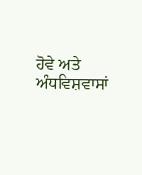ਹੋਵੇ ਅਤੇ ਅੰਧਵਿਸ਼ਵਾਸਾਂ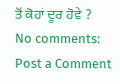ਤੋਂ ਕੋਹਾਂ ਦੂਰ ਹੋਵੇ ?
No comments:
Post a Comment